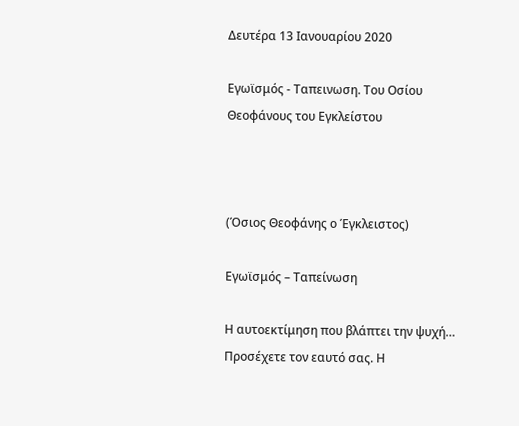Δευτέρα 13 Ιανουαρίου 2020

Εγωϊσμός - Ταπεινωση. Του Οσίου Θεοφάνους του Εγκλείστου



(Όσιος Θεοφάνης ο Έγκλειστος)

Εγωϊσμός – Ταπείνωση

Η αυτοεκτίμηση που βλάπτει την ψυχή…
Προσέχετε τον εαυτό σας. Η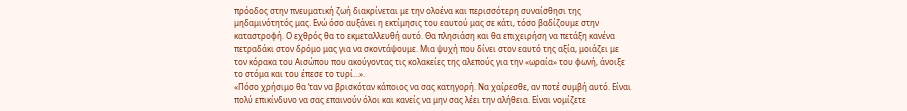πρόοδος στην πνευματική ζωή διακρίνεται με την ολοένα και περισσότερη συναίσθησι της μηδαμινότητός μας. Ενώ όσο αυξάνει η εκτίμησις του εαυτού μας σε κάτι, τόσο βαδίζουμε στην καταστροφή. Ο εχθρός θα το εκμεταλλευθή αυτό. Θα πλησιάση και θα επιχειρήση να πετάξη κανένα πετραδάκι στον δρόμο μας για να σκοντάψουμε. Μια ψυχή που δίνει στον εαυτό της αξία, μοιάζει με τον κόρακα του Αισώπου που ακούγοντας τις κολακείες της αλεπούς για την «ωραία» του φωνή, άνοιξε το στόμα και του έπεσε το τυρί…».
«Πόσο χρήσιμο θα ‘ταν να βρισκόταν κάποιος να σας κατηγορή. Να χαίρεσθε, αν ποτέ συμβή αυτό. Είναι πολύ επικίνδυνο να σας επαινούν όλοι και κανείς να μην σας λέει την αλήθεια. Είναι νομίζετε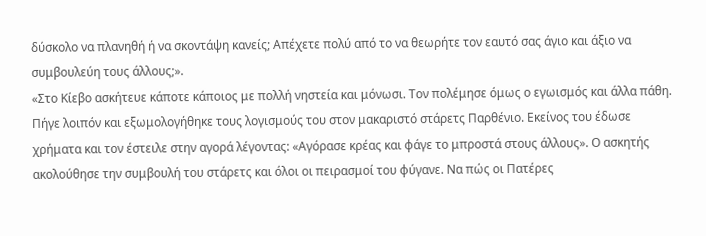δύσκολο να πλανηθή ή να σκοντάψη κανείς; Απέχετε πολύ από το να θεωρήτε τον εαυτό σας άγιο και άξιο να συμβουλεύη τους άλλους;».
«Στο Κίεβο ασκήτευε κάποτε κάποιος με πολλή νηστεία και μόνωσι. Τον πολέμησε όμως ο εγωισμός και άλλα πάθη. Πήγε λοιπόν και εξωμολογήθηκε τους λογισμούς του στον μακαριστό στάρετς Παρθένιο. Εκείνος του έδωσε χρήματα και τον έστειλε στην αγορά λέγοντας: «Αγόρασε κρέας και φάγε το μπροστά στους άλλους». Ο ασκητής ακολούθησε την συμβουλή του στάρετς και όλοι οι πειρασμοί του φύγανε. Να πώς οι Πατέρες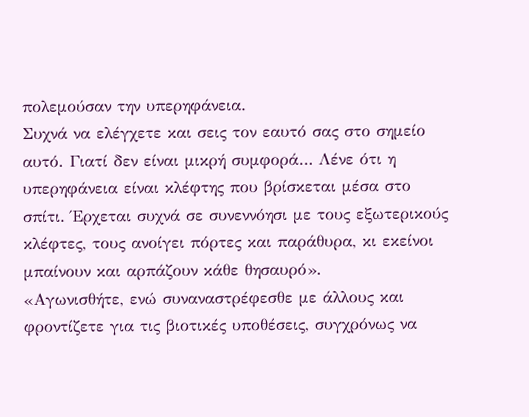πολεμούσαν την υπερηφάνεια.
Συχνά να ελέγχετε και σεις τον εαυτό σας στο σημείο αυτό. Γιατί δεν είναι μικρή συμφορά… Λένε ότι η υπερηφάνεια είναι κλέφτης που βρίσκεται μέσα στο σπίτι. Έρχεται συχνά σε συνεννόησι με τους εξωτερικούς κλέφτες, τους ανοίγει πόρτες και παράθυρα, κι εκείνοι μπαίνουν και αρπάζουν κάθε θησαυρό».
«Αγωνισθήτε, ενώ συναναστρέφεσθε με άλλους και φροντίζετε για τις βιοτικές υποθέσεις, συγχρόνως να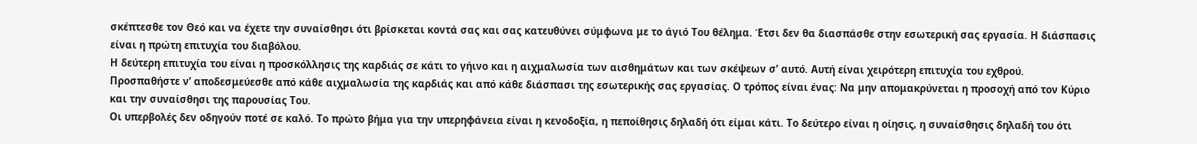σκέπτεσθε τον Θεό και να έχετε την συναίσθησι ότι βρίσκεται κοντά σας και σας κατευθύνει σύμφωνα με το άγιό Του θέλημα. Έτσι δεν θα διασπάσθε στην εσωτερική σας εργασία. Η διάσπασις είναι η πρώτη επιτυχία του διαβόλου.
Η δεύτερη επιτυχία του είναι η προσκόλλησις της καρδιάς σε κάτι το γήινο και η αιχμαλωσία των αισθημάτων και των σκέψεων σ’ αυτό. Αυτή είναι χειρότερη επιτυχία του εχθρού.
Προσπαθήστε ν’ αποδεσμεύεσθε από κάθε αιχμαλωσία της καρδιάς και από κάθε διάσπασι της εσωτερικής σας εργασίας. Ο τρόπος είναι ένας: Να μην απομακρύνεται η προσοχή από τον Κύριο και την συναίσθησι της παρουσίας Του.
Οι υπερβολές δεν οδηγούν ποτέ σε καλό. Το πρώτο βήμα για την υπερηφάνεια είναι η κενοδοξία, η πεποίθησις δηλαδή ότι είμαι κάτι. Το δεύτερο είναι η οίησις, η συναίσθησις δηλαδή του ότι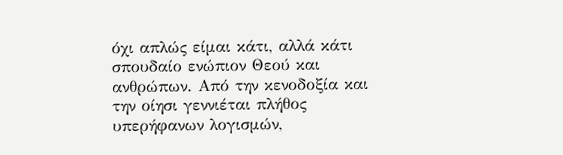όχι απλώς είμαι κάτι, αλλά κάτι σπουδαίο ενώπιον Θεού και ανθρώπων. Από την κενοδοξία και την οίησι γεννιέται πλήθος υπερήφανων λογισμών,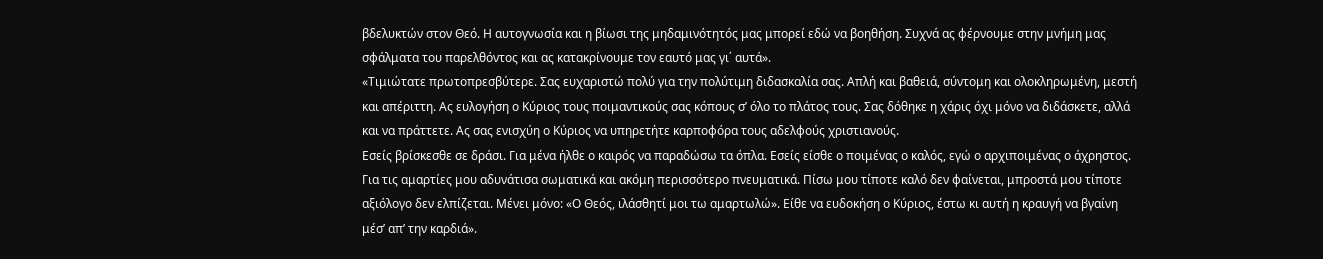βδελυκτών στον Θεό. Η αυτογνωσία και η βίωσι της μηδαμινότητός μας μπορεί εδώ να βοηθήση. Συχνά ας φέρνουμε στην μνήμη μας σφάλματα του παρελθόντος και ας κατακρίνουμε τον εαυτό μας γι΄ αυτά».
«Τιμιώτατε πρωτοπρεσβύτερε. Σας ευχαριστώ πολύ για την πολύτιμη διδασκαλία σας. Απλή και βαθειά, σύντομη και ολοκληρωμένη, μεστή και απέριττη. Ας ευλογήση ο Κύριος τους ποιμαντικούς σας κόπους σ’ όλο το πλάτος τους. Σας δόθηκε η χάρις όχι μόνο να διδάσκετε, αλλά και να πράττετε. Ας σας ενισχύη ο Κύριος να υπηρετήτε καρποφόρα τους αδελφούς χριστιανούς.
Εσείς βρίσκεσθε σε δράσι. Για μένα ήλθε ο καιρός να παραδώσω τα όπλα. Εσείς είσθε ο ποιμένας ο καλός, εγώ ο αρχιποιμένας ο άχρηστος. Για τις αμαρτίες μου αδυνάτισα σωματικά και ακόμη περισσότερο πνευματικά. Πίσω μου τίποτε καλό δεν φαίνεται, μπροστά μου τίποτε αξιόλογο δεν ελπίζεται. Μένει μόνο: «Ο Θεός, ιλάσθητί μοι τω αμαρτωλώ». Είθε να ευδοκήση ο Κύριος, έστω κι αυτή η κραυγή να βγαίνη μέσ’ απ’ την καρδιά».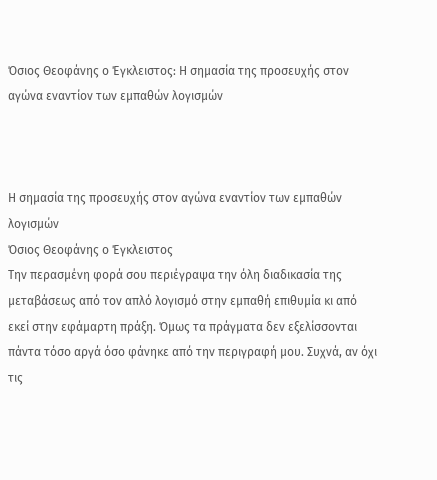Όσιος Θεοφάνης ο Έγκλειστος: Η σημασία της προσευχής στον αγώνα εναντίον των εμπαθών λογισμών



Η σημασία της προσευχής στον αγώνα εναντίον των εμπαθών λογισμών
Όσιος Θεοφάνης ο Έγκλειστος
Την περασμένη φορά σου περιέγραψα την όλη διαδικασία της μεταβάσεως από τον απλό λογισμό στην εμπαθή επιθυμία κι από εκεί στην εφάμαρτη πράξη. Όμως τα πράγματα δεν εξελίσσονται πάντα τόσο αργά όσο φάνηκε από την περιγραφή μου. Συχνά, αν όχι τις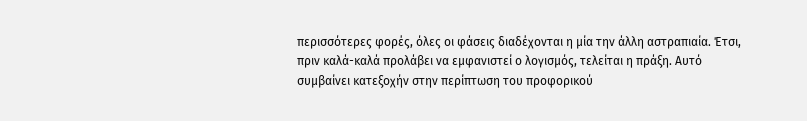περισσότερες φορές, όλες οι φάσεις διαδέχονται η μία την άλλη αστραπιαία. Έτσι, πριν καλά-καλά προλάβει να εμφανιστεί ο λογισμός, τελείται η πράξη. Αυτό συμβαίνει κατεξοχήν στην περίπτωση του προφορικού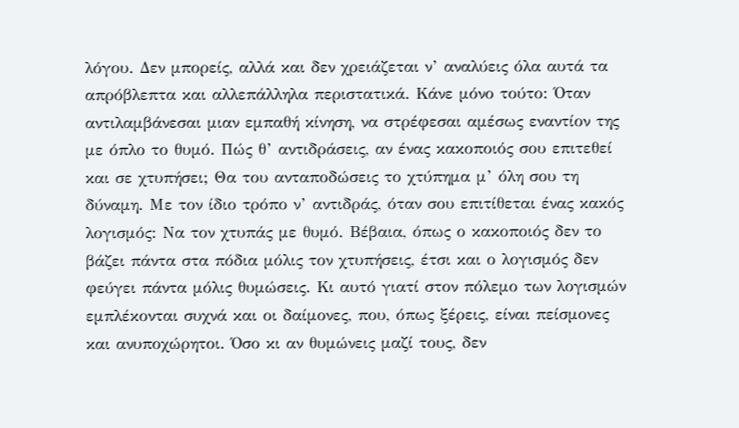λόγου. Δεν μπορείς, αλλά και δεν χρειάζεται ν’ αναλύεις όλα αυτά τα απρόβλεπτα και αλλεπάλληλα περιστατικά. Κάνε μόνο τούτο: Όταν αντιλαμβάνεσαι μιαν εμπαθή κίνηση, να στρέφεσαι αμέσως εναντίον της με όπλο το θυμό. Πώς θ’ αντιδράσεις, αν ένας κακοποιός σου επιτεθεί και σε χτυπήσει; Θα του ανταποδώσεις το χτύπημα μ’ όλη σου τη δύναμη. Με τον ίδιο τρόπο ν’ αντιδράς, όταν σου επιτίθεται ένας κακός λογισμός: Να τον χτυπάς με θυμό. Βέβαια, όπως ο κακοποιός δεν το βάζει πάντα στα πόδια μόλις τον χτυπήσεις, έτσι και ο λογισμός δεν φεύγει πάντα μόλις θυμώσεις. Κι αυτό γιατί στον πόλεμο των λογισμών εμπλέκονται συχνά και οι δαίμονες, που, όπως ξέρεις, είναι πείσμονες και ανυποχώρητοι. Όσο κι αν θυμώνεις μαζί τους, δεν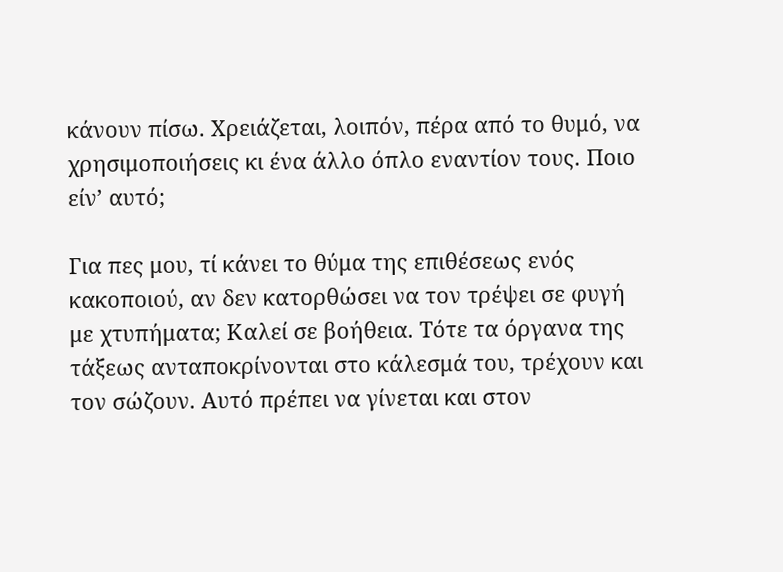κάνουν πίσω. Χρειάζεται, λοιπόν, πέρα από το θυμό, να χρησιμοποιήσεις κι ένα άλλο όπλο εναντίον τους. Ποιο είν’ αυτό;

Για πες μου, τί κάνει το θύμα της επιθέσεως ενός κακοποιού, αν δεν κατορθώσει να τον τρέψει σε φυγή με χτυπήματα; Καλεί σε βοήθεια. Τότε τα όργανα της τάξεως ανταποκρίνονται στο κάλεσμά του, τρέχουν και τον σώζουν. Αυτό πρέπει να γίνεται και στον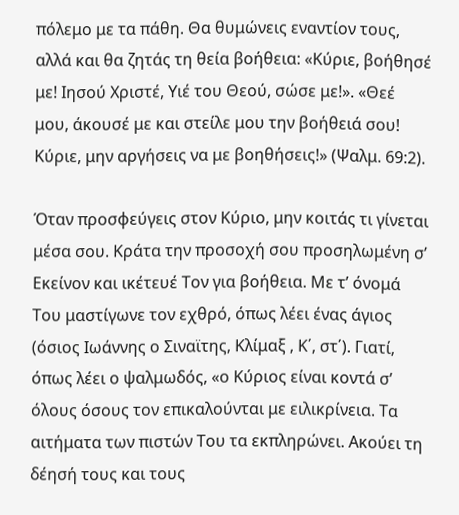πόλεμο με τα πάθη. Θα θυμώνεις εναντίον τους, αλλά και θα ζητάς τη θεία βοήθεια: «Κύριε, βοήθησέ με! Ιησού Χριστέ, Υιέ του Θεού, σώσε με!». «Θεέ μου, άκουσέ με και στείλε μου την βοήθειά σου! Κύριε, μην αργήσεις να με βοηθήσεις!» (Ψαλμ. 69:2).

Όταν προσφεύγεις στον Κύριο, μην κοιτάς τι γίνεται μέσα σου. Κράτα την προσοχή σου προσηλωμένη σ’ Εκείνον και ικέτευέ Τον για βοήθεια. Με τ’ όνομά Του μαστίγωνε τον εχθρό, όπως λέει ένας άγιος (όσιος Ιωάννης ο Σιναϊτης, Κλίμαξ , Κ΄, στ΄). Γιατί, όπως λέει ο ψαλμωδός, «ο Κύριος είναι κοντά σ’ όλους όσους τον επικαλούνται με ειλικρίνεια. Τα αιτήματα των πιστών Του τα εκπληρώνει. Ακούει τη δέησή τους και τους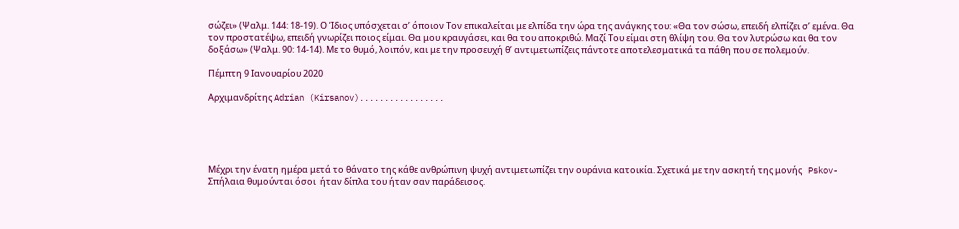σώζει» (Ψαλμ. 144: 18-19). Ο Ίδιος υπόσχεται σ’ όποιον Τον επικαλείται με ελπίδα την ώρα της ανάγκης του: «Θα τον σώσω, επειδή ελπίζει σ’ εμένα. Θα τον προστατέψω, επειδή γνωρίζει ποιος είμαι. Θα μου κραυγάσει, και θα του αποκριθώ. Μαζί Του είμαι στη θλίψη του. Θα τον λυτρώσω και θα τον δοξάσω» (Ψαλμ. 90: 14-14). Με το θυμό, λοιπόν, και με την προσευχή θ’ αντιμετωπίζεις πάντοτε αποτελεσματικά τα πάθη που σε πολεμούν.

Πέμπτη 9 Ιανουαρίου 2020

Αρχιμανδρίτης Adrian (Kirsanov).................





Μέχρι την ένατη ημέρα μετά το θάνατο της κάθε ανθρώπινη ψυχή αντιμετωπίζει την ουράνια κατοικία. Σχετικά με την ασκητή της μονής   Pskov-Σπήλαια θυμούνται όσοι  ήταν δίπλα του ήταν σαν παράδεισος.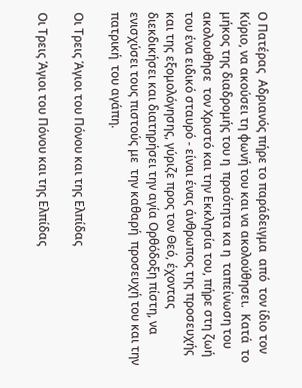Ο Πατέρας  Αδριανός πήρε το παράδειγμα  από  τον ίδιο τον Κύριο, να ακούσει τη φωνή του και να ακολούθησει.  Κατά  το μήκος της διαδρομής του η  πραότητα κα η  ταπείνωση του ακολουθησε  τον Χριστό και την Εκκλησία του, πήρε στη ζωή του ένα ειδικό σταυρό - είναι ένας άνθρωπος της προσευχής και της εξομολόγησης, γύριζε προς τον Θεό, έχοντας  διεκδικήσει και διατηρήσει την αγία Ορθόδοξη πίστη, να ενισχύσει τους πιστούς με  την καθαρή  προσευχή του και την  πατρική  του αγάπη.

Οι Τρεις Άγιοι του Πόνου και της Ελπίδας

Οι Τρεις Άγιοι του Πόνου και της Ελπίδας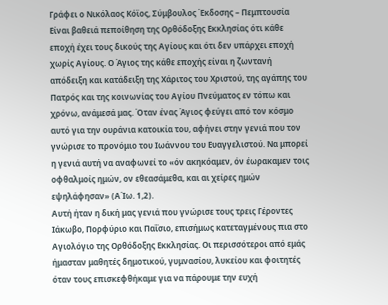Γράφει ο Νικόλαος Κόϊος, Σύμβουλος Έκδοσης – Πεμπτουσία
Είναι βαθειά πεποίθηση της Ορθόδοξης Εκκλησίας ότι κάθε εποχή έχει τους δικούς της Αγίους και ότι δεν υπάρχει εποχή χωρίς Αγίους. Ο Άγιος της κάθε εποχής είναι η ζωντανή απόδειξη και κατάδειξη της Χάριτος του Χριστού, της αγάπης του Πατρός και της κοινωνίας του Αγίου Πνεύματος εν τόπω και χρόνω, ανάμεσά μας. Όταν ένας Άγιος φεύγει από τον κόσμο αυτό για την ουράνια κατοικία του, αφήνει στην γενιά που τον γνώρισε το προνόμιο του Ιωάννου του Ευαγγελιστού. Να μπορεί η γενιά αυτή να αναφωνεί το «όν ακηκόαμεν, όν έωρακαμεν τοις οφθαλμοίς ημών, ον εθεασάμεθα, και αι χείρες ημών εψηλάφησαν» (Α΄Ιω. 1,2).
Αυτή ήταν η δική μας γενιά που γνώρισε τους τρεις Γέροντες Ιάκωβο, Πορφύριο και Παΐσιο, επισήμως κατεταγμένους πια στο Αγιολόγιο της Ορθόδοξης Εκκλησίας. Οι περισσότεροι από εμάς ήμασταν μαθητές δημοτικού, γυμνασίου, λυκείου και φοιτητές όταν τους επισκεφθήκαμε για να πάρουμε την ευχή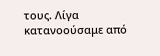τους. Λίγα κατανοούσαμε από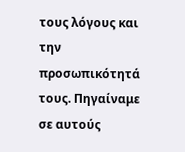τους λόγους και την προσωπικότητά τους. Πηγαίναμε σε αυτούς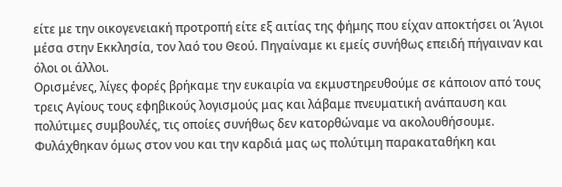είτε με την οικογενειακή προτροπή είτε εξ αιτίας της φήμης που είχαν αποκτήσει οι Άγιοι μέσα στην Εκκλησία, τον λαό του Θεού. Πηγαίναμε κι εμείς συνήθως επειδή πήγαιναν και όλοι οι άλλοι.
Ορισμένες, λίγες φορές βρήκαμε την ευκαιρία να εκμυστηρευθούμε σε κάποιον από τους τρεις Αγίους τους εφηβικούς λογισμούς μας και λάβαμε πνευματική ανάπαυση και πολύτιμες συμβουλές, τις οποίες συνήθως δεν κατορθώναμε να ακολουθήσουμε. Φυλάχθηκαν όμως στον νου και την καρδιά μας ως πολύτιμη παρακαταθήκη και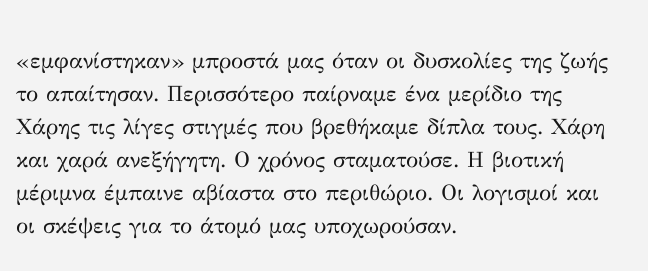«εμφανίστηκαν» μπροστά μας όταν οι δυσκολίες της ζωής το απαίτησαν. Περισσότερο παίρναμε ένα μερίδιο της Χάρης τις λίγες στιγμές που βρεθήκαμε δίπλα τους. Χάρη και χαρά ανεξήγητη. Ο χρόνος σταματούσε. Η βιοτική μέριμνα έμπαινε αβίαστα στο περιθώριο. Οι λογισμοί και οι σκέψεις για το άτομό μας υποχωρούσαν.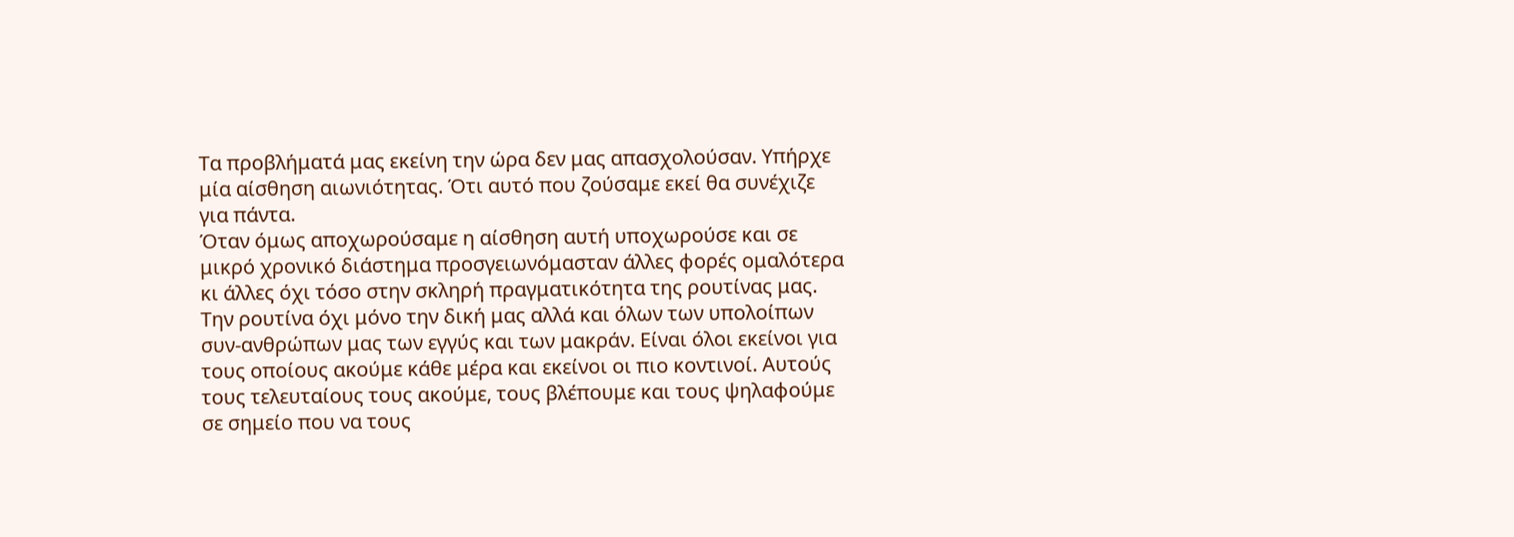Τα προβλήματά μας εκείνη την ώρα δεν μας απασχολούσαν. Υπήρχε μία αίσθηση αιωνιότητας. Ότι αυτό που ζούσαμε εκεί θα συνέχιζε για πάντα.
Όταν όμως αποχωρούσαμε η αίσθηση αυτή υποχωρούσε και σε μικρό χρονικό διάστημα προσγειωνόμασταν άλλες φορές ομαλότερα κι άλλες όχι τόσο στην σκληρή πραγματικότητα της ρουτίνας μας. Την ρουτίνα όχι μόνο την δική μας αλλά και όλων των υπολοίπων συν-ανθρώπων μας των εγγύς και των μακράν. Είναι όλοι εκείνοι για τους οποίους ακούμε κάθε μέρα και εκείνοι οι πιο κοντινοί. Αυτούς τους τελευταίους τους ακούμε, τους βλέπουμε και τους ψηλαφούμε σε σημείο που να τους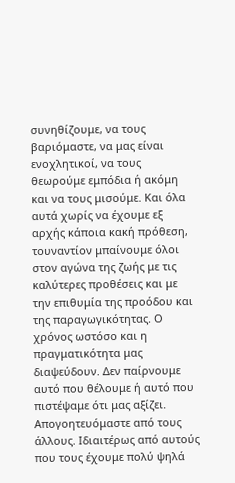συνηθίζουμε, να τους βαριόμαστε, να μας είναι ενοχλητικοί, να τους θεωρούμε εμπόδια ή ακόμη και να τους μισούμε. Και όλα αυτά χωρίς να έχουμε εξ αρχής κάποια κακή πρόθεση, τουναντίον μπαίνουμε όλοι στον αγώνα της ζωής με τις καλύτερες προθέσεις και με την επιθυμία της προόδου και της παραγωγικότητας. Ο χρόνος ωστόσο και η πραγματικότητα μας διαψεύδουν. Δεν παίρνουμε αυτό που θέλουμε ή αυτό που πιστέψαμε ότι μας αξίζει. Απογοητευόμαστε από τους άλλους. Ιδιαιτέρως από αυτούς που τους έχουμε πολύ ψηλά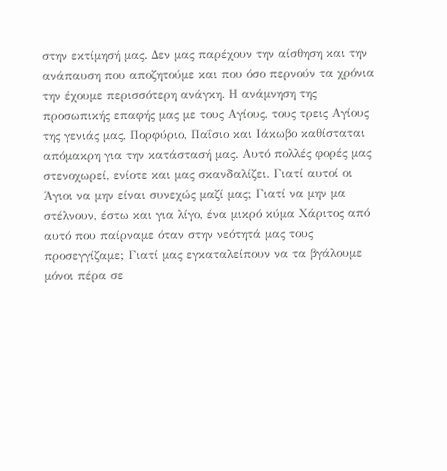στην εκτίμησή μας. Δεν μας παρέχουν την αίσθηση και την ανάπαυση που αποζητούμε και που όσο περνούν τα χρόνια την έχουμε περισσότερη ανάγκη. Η ανάμνηση της προσωπικής επαφής μας με τους Αγίους, τους τρεις Αγίους της γενιάς μας, Πορφύριο, Παΐσιο και Ιάκωβο καθίσταται απόμακρη για την κατάστασή μας. Αυτό πολλές φορές μας στενοχωρεί, ενίοτε και μας σκανδαλίζει. Γιατί αυτοί οι Άγιοι να μην είναι συνεχώς μαζί μας; Γιατί να μην μα στέλνουν, έστω και για λίγο, ένα μικρό κύμα Χάριτος από αυτό που παίρναμε όταν στην νεότητά μας τους προσεγγίζαμε; Γιατί μας εγκαταλείπουν να τα βγάλουμε μόνοι πέρα σε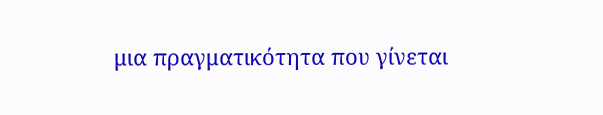μια πραγματικότητα που γίνεται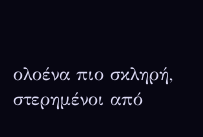ολοένα πιο σκληρή, στερημένοι από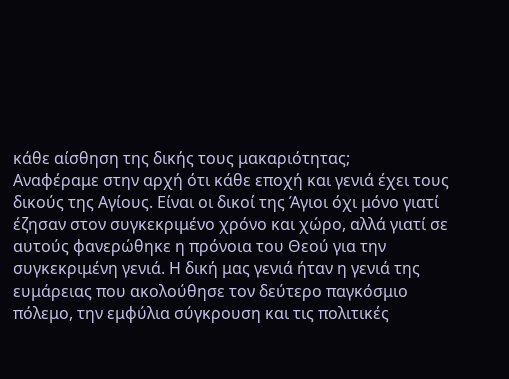κάθε αίσθηση της δικής τους μακαριότητας;
Αναφέραμε στην αρχή ότι κάθε εποχή και γενιά έχει τους δικούς της Αγίους. Είναι οι δικοί της Άγιοι όχι μόνο γιατί έζησαν στον συγκεκριμένο χρόνο και χώρο, αλλά γιατί σε αυτούς φανερώθηκε η πρόνοια του Θεού για την συγκεκριμένη γενιά. Η δική μας γενιά ήταν η γενιά της ευμάρειας που ακολούθησε τον δεύτερο παγκόσμιο πόλεμο, την εμφύλια σύγκρουση και τις πολιτικές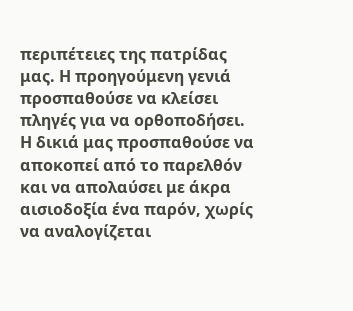περιπέτειες της πατρίδας μας. Η προηγούμενη γενιά προσπαθούσε να κλείσει πληγές για να ορθοποδήσει. Η δικιά μας προσπαθούσε να αποκοπεί από το παρελθόν και να απολαύσει με άκρα αισιοδοξία ένα παρόν, χωρίς να αναλογίζεται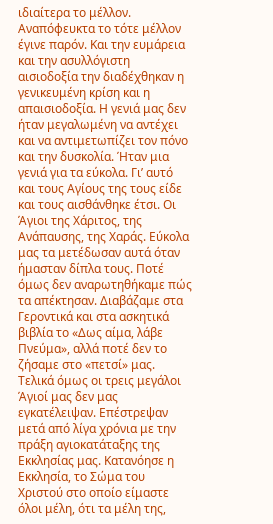ιδιαίτερα το μέλλον. Αναπόφευκτα το τότε μέλλον έγινε παρόν. Και την ευμάρεια και την ασυλλόγιστη αισιοδοξία την διαδέχθηκαν η γενικευμένη κρίση και η απαισιοδοξία. Η γενιά μας δεν ήταν μεγαλωμένη να αντέχει και να αντιμετωπίζει τον πόνο και την δυσκολία. Ήταν μια γενιά για τα εύκολα. Γι’ αυτό και τους Αγίους της τους είδε και τους αισθάνθηκε έτσι. Οι Άγιοι της Χάριτος, της Ανάπαυσης, της Χαράς. Εύκολα μας τα μετέδωσαν αυτά όταν ήμασταν δίπλα τους. Ποτέ όμως δεν αναρωτηθήκαμε πώς τα απέκτησαν. Διαβάζαμε στα Γεροντικά και στα ασκητικά βιβλία το «Δως αίμα, λάβε Πνεύμα», αλλά ποτέ δεν το ζήσαμε στο «πετσί» μας.
Τελικά όμως οι τρεις μεγάλοι Άγιοί μας δεν μας εγκατέλειψαν. Επέστρεψαν μετά από λίγα χρόνια με την πράξη αγιοκατάταξης της Εκκλησίας μας. Κατανόησε η Εκκλησία, το Σώμα του Χριστού στο οποίο είμαστε όλοι μέλη, ότι τα μέλη της,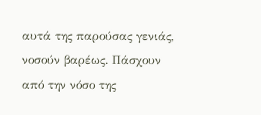αυτά της παρούσας γενιάς, νοσούν βαρέως. Πάσχουν από την νόσο της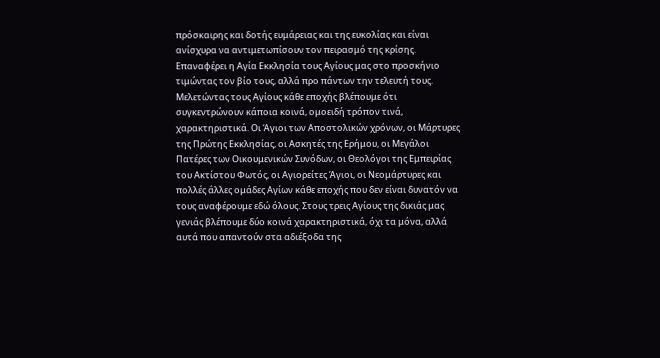πρόσκαιρης και δοτής ευμάρειας και της ευκολίας και είναι ανίσχυρα να αντιμετωπίσουν τον πειρασμό της κρίσης. Επαναφέρει η Αγία Εκκλησία τους Αγίους μας στο προσκήνιο τιμώντας τον βίο τους, αλλά προ πάντων την τελευτή τους.
Μελετώντας τους Αγίους κάθε εποχής βλέπουμε ότι συγκεντρώνουν κάποια κοινά, ομοειδή τρόπον τινά, χαρακτηριστικά. Οι Άγιοι των Αποστολικών χρόνων, οι Μάρτυρες της Πρώτης Εκκλησίας, οι Ασκητές της Ερήμου, οι Μεγάλοι Πατέρες των Οικουμενικών Συνόδων, οι Θεολόγοι της Εμπειρίας του Ακτίστου Φωτός, οι Αγιορείτες Άγιοι, οι Νεομάρτυρες και πολλές άλλες ομάδες Αγίων κάθε εποχής που δεν είναι δυνατόν να τους αναφέρουμε εδώ όλους. Στους τρεις Αγίους της δικιάς μας γενιάς βλέπουμε δύο κοινά χαρακτηριστικά, όχι τα μόνα, αλλά αυτά που απαντούν στα αδιέξοδα της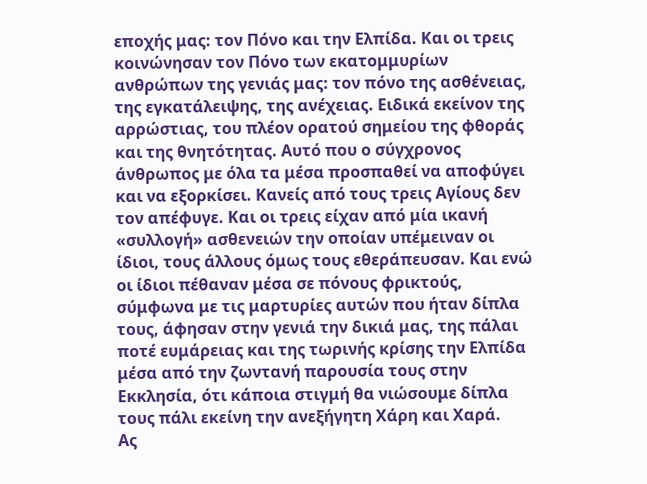εποχής μας: τον Πόνο και την Ελπίδα. Και οι τρεις κοινώνησαν τον Πόνο των εκατομμυρίων ανθρώπων της γενιάς μας: τον πόνο της ασθένειας, της εγκατάλειψης, της ανέχειας. Ειδικά εκείνον της αρρώστιας, του πλέον ορατού σημείου της φθοράς και της θνητότητας. Αυτό που ο σύγχρονος άνθρωπος με όλα τα μέσα προσπαθεί να αποφύγει και να εξορκίσει. Κανείς από τους τρεις Αγίους δεν τον απέφυγε. Και οι τρεις είχαν από μία ικανή «συλλογή» ασθενειών την οποίαν υπέμειναν οι ίδιοι, τους άλλους όμως τους εθεράπευσαν. Και ενώ οι ίδιοι πέθαναν μέσα σε πόνους φρικτούς, σύμφωνα με τις μαρτυρίες αυτών που ήταν δίπλα τους, άφησαν στην γενιά την δικιά μας, της πάλαι ποτέ ευμάρειας και της τωρινής κρίσης την Ελπίδα μέσα από την ζωντανή παρουσία τους στην Εκκλησία, ότι κάποια στιγμή θα νιώσουμε δίπλα τους πάλι εκείνη την ανεξήγητη Χάρη και Χαρά.
Ας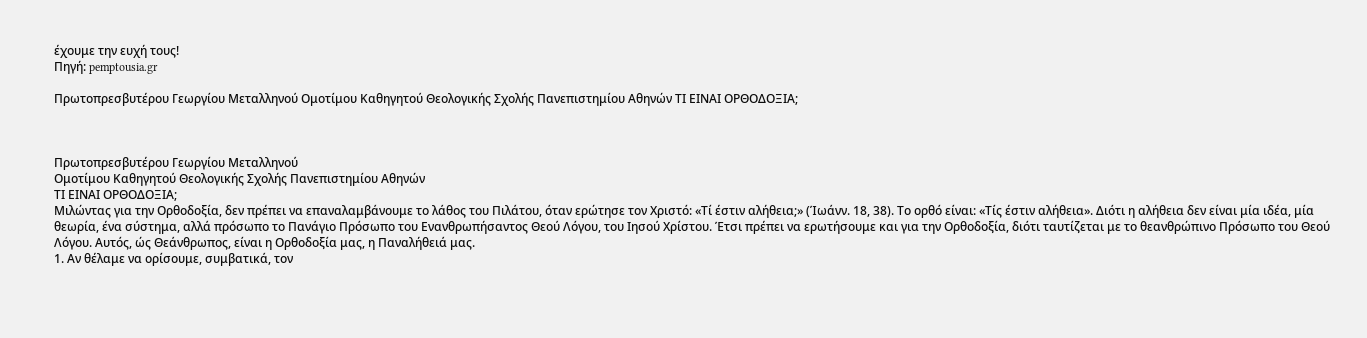έχουμε την ευχή τους!
Πηγή: pemptousia.gr

Πρωτοπρεσβυτέρου Γεωργίου Μεταλληνού Ομοτίμου Καθηγητού Θεολογικής Σχολής Πανεπιστημίου Αθηνών ΤΙ ΕΙΝΑΙ ΟΡΘΟΔΟΞΙΑ;



Πρωτοπρεσβυτέρου Γεωργίου Μεταλληνού
Ομοτίμου Καθηγητού Θεολογικής Σχολής Πανεπιστημίου Αθηνών
ΤΙ ΕΙΝΑΙ ΟΡΘΟΔΟΞΙΑ;
Μιλώντας για την Ορθοδοξία, δεν πρέπει να επαναλαμβάνουμε το λάθος του Πιλάτου, όταν ερώτησε τον Χριστό: «Τί έστιν αλήθεια;» (Ίωάνν. 18, 38). Το ορθό είναι: «Τίς έστιν αλήθεια». Διότι η αλήθεια δεν είναι μία ιδέα, μία θεωρία, ένα σύστημα, αλλά πρόσωπο το Πανάγιο Πρόσωπο του Ενανθρωπήσαντος Θεού Λόγου, του Ιησού Χρίστου. Έτσι πρέπει να ερωτήσουμε και για την Ορθοδοξία, διότι ταυτίζεται με το θεανθρώπινο Πρόσωπο του Θεού Λόγου. Αυτός, ώς Θεάνθρωπος, είναι η Ορθοδοξία μας, η Παναλήθειά μας.
1. Αν θέλαμε να ορίσουμε, συμβατικά, τον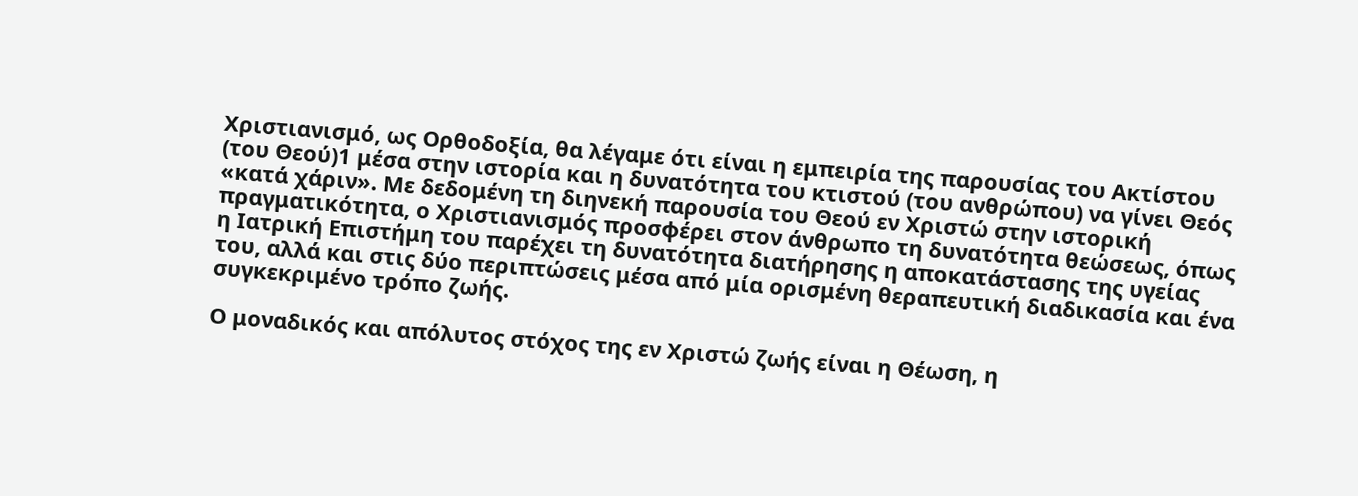Χριστιανισμό, ως Ορθοδοξία, θα λέγαμε ότι είναι η εμπειρία της παρουσίας του Ακτίστου (του Θεού)1 μέσα στην ιστορία και η δυνατότητα του κτιστού (του ανθρώπου) να γίνει Θεός «κατά χάριν». Με δεδομένη τη διηνεκή παρουσία του Θεού εν Χριστώ στην ιστορική πραγματικότητα, ο Χριστιανισμός προσφέρει στον άνθρωπο τη δυνατότητα θεώσεως, όπως η Ιατρική Επιστήμη του παρέχει τη δυνατότητα διατήρησης η αποκατάστασης της υγείας του, αλλά και στις δύο περιπτώσεις μέσα από μία ορισμένη θεραπευτική διαδικασία και ένα συγκεκριμένο τρόπο ζωής.

Ο μοναδικός και απόλυτος στόχος της εν Χριστώ ζωής είναι η Θέωση, η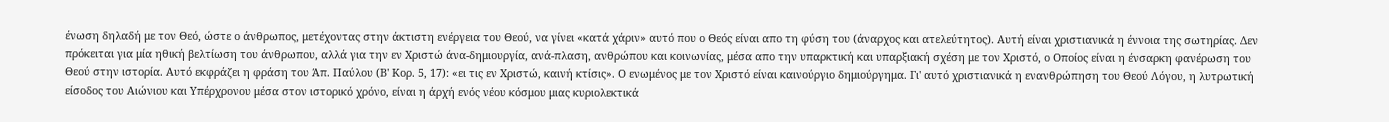ένωση δηλαδή με τον Θεό, ώστε ο άνθρωπος, μετέχοντας στην άκτιστη ενέργεια του Θεού, να γίνει «κατά χάριν» αυτό που ο Θεός είναι απο τη φύση του (άναρχος και ατελεύτητος). Αυτή είναι χριστιανικά η έννοια της σωτηρίας. Δεν πρόκειται για μία ηθική βελτίωση του άνθρωπου, αλλά για την εν Χριστώ άνα-δημιουργία, ανά-πλαση, ανθρώπου και κοινωνίας, μέσα απο την υπαρκτική και υπαρξιακή σχέση με τον Χριστό, ο Οποίος είναι η ένσαρκη φανέρωση του Θεού στην ιστορία. Αυτό εκφράζει η φράση του Άπ. Παύλου (Β' Κορ. 5, 17): «ει τις εν Χριστώ, καινή κτίσις». Ο ενωμένος με τον Χριστό είναι καινούργιο δημιούργημα. Γι' αυτό χριστιανικά η ενανθρώπηση του Θεού Λόγου, η λυτρωτική είσοδος του Αιώνιου και Υπέρχρονου μέσα στον ιστορικό χρόνο, είναι η άρχή ενός νέου κόσμου μιας κυριολεκτικά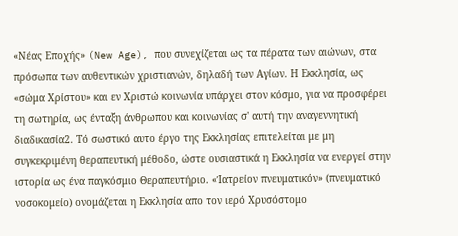«Νέας Εποχής» (New Age), που συνεχίζεται ως τα πέρατα των αιώνων, στα πρόσωπα των αυθεντικών χριστιανών, δηλαδή των Αγίων. Η Εκκλησία, ως «σώμα Χρίστου» και εν Χριστώ κοινωνία υπάρχει στον κόσμο, για να προσφέρει τη σωτηρία, ως ένταξη άνθρωπου και κοινωνίας σ' αυτή την αναγεννητική διαδικασία2. Τό σωστικό αυτο έργο της Εκκλησίας επιτελείται με μη συγκεκριμένη θεραπευτική μέθοδο, ώστε ουσιαστικά η Εκκλησία να ενεργεί στην ιστορία ως ένα παγκόσμιο Θεραπευτήριο. «Ίατρείον πνευματικόν» (πνευματικό νοσοκομείο) ονομάζεται η Εκκλησία απο τον ιερό Χρυσόστομο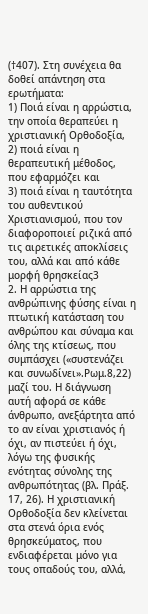(†407). Στη συνέχεια θα δοθεί απάντηση στα ερωτήματα:
1) Ποιά είναι η αρρώστια, την οποία θεραπεύει η χριστιανική Ορθοδοξία,
2) ποιά είναι η θεραπευτική μέθοδος, που εφαρμόζει και
3) ποιά είναι η ταυτότητα του αυθεντικού Χριστιανισμού, που τον διαφοροποιεί ριζικά από τις αιρετικές αποκλίσεις του, αλλά και από κάθε μορφή θρησκείας3
2. Η αρρώστια της ανθρώπινης φύσης είναι η πτωτική κατάσταση του ανθρώπου και σύναμα και όλης της κτίσεως, που συμπάσχει («συστενάζει και συνωδίνει».Ρωμ.8,22) μαζί του. Η διάγνωση αυτή αφορά σε κάθε άνθρωπο, ανεξάρτητα από το αν είναι χριστιανός ή όχι, αν πιστεύει ή όχι, λόγω της φυσικής ενότητας σύνολης της ανθρωπότητας (βλ. Πράξ. 17, 26). Η χριστιανική Ορθοδοξία δεν κλείνεται στα στενά όρια ενός θρησκεύματος, που ενδιαφέρεται μόνο για τους οπαδούς του, αλλά,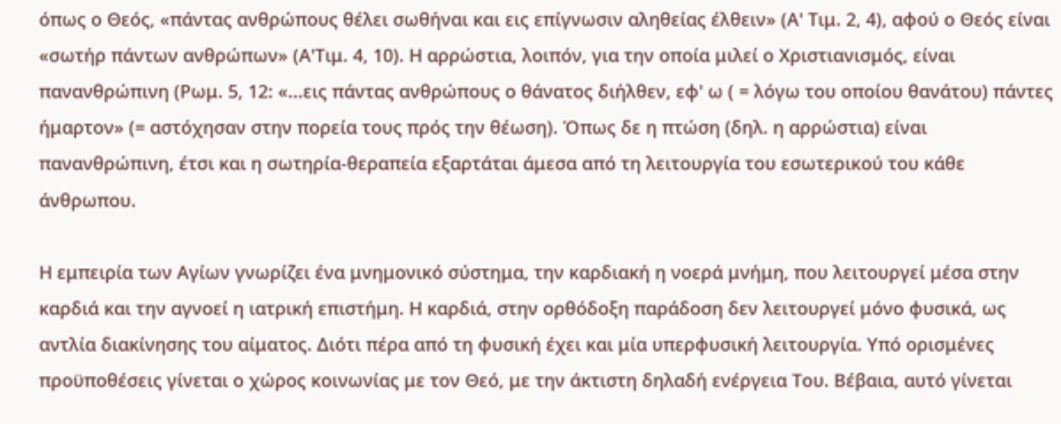όπως ο Θεός, «πάντας ανθρώπους θέλει σωθήναι και εις επίγνωσιν αληθείας έλθειν» (Α' Τιμ. 2, 4), αφού ο Θεός είναι «σωτήρ πάντων ανθρώπων» (Α'Τιμ. 4, 10). Η αρρώστια, λοιπόν, για την οποία μιλεί ο Χριστιανισμός, είναι πανανθρώπινη (Ρωμ. 5, 12: «...εις πάντας ανθρώπους ο θάνατος διήλθεν, εφ' ω ( = λόγω του οποίου θανάτου) πάντες ήμαρτον» (= αστόχησαν στην πορεία τους πρός την θέωση). Όπως δε η πτώση (δηλ. η αρρώστια) είναι πανανθρώπινη, έτσι και η σωτηρία-θεραπεία εξαρτάται άμεσα από τη λειτουργία του εσωτερικού του κάθε άνθρωπου.

Η εμπειρία των Αγίων γνωρίζει ένα μνημονικό σύστημα, την καρδιακή η νοερά μνήμη, που λειτουργεί μέσα στην καρδιά και την αγνοεί η ιατρική επιστήμη. Η καρδιά, στην ορθόδοξη παράδοση δεν λειτουργεί μόνο φυσικά, ως αντλία διακίνησης του αίματος. Διότι πέρα από τη φυσική έχει και μία υπερφυσική λειτουργία. Υπό ορισμένες προϋποθέσεις γίνεται ο χώρος κοινωνίας με τον Θεό, με την άκτιστη δηλαδή ενέργεια Του. Βέβαια, αυτό γίνεται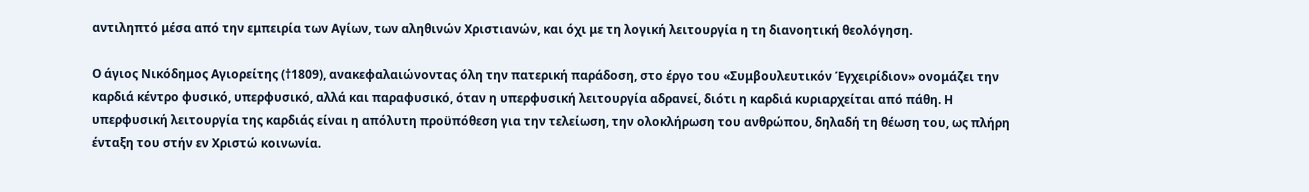αντιληπτό μέσα από την εμπειρία των Αγίων, των αληθινών Χριστιανών, και όχι με τη λογική λειτουργία η τη διανοητική θεολόγηση.

Ο άγιος Νικόδημος Αγιορείτης (†1809), ανακεφαλαιώνοντας όλη την πατερική παράδοση, στο έργο του «Συμβουλευτικόν Έγχειρίδιον» ονομάζει την καρδιά κέντρο φυσικό, υπερφυσικό, αλλά και παραφυσικό, όταν η υπερφυσική λειτουργία αδρανεί, διότι η καρδιά κυριαρχείται από πάθη. Η υπερφυσική λειτουργία της καρδιάς είναι η απόλυτη προϋπόθεση για την τελείωση, την ολοκλήρωση του ανθρώπου, δηλαδή τη θέωση του, ως πλήρη ένταξη του στήν εν Χριστώ κοινωνία.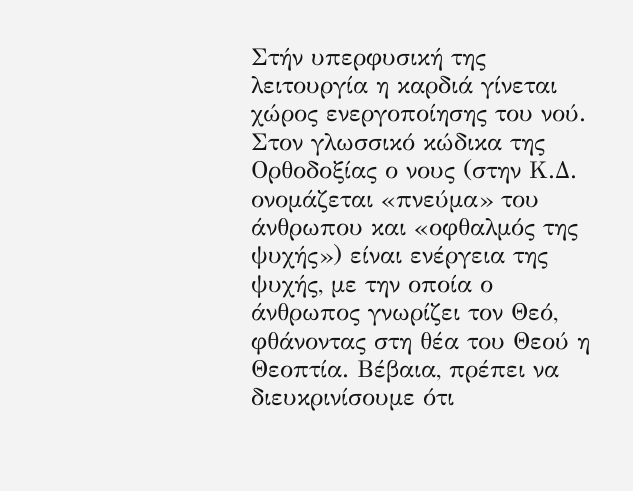Στήν υπερφυσική της λειτουργία η καρδιά γίνεται χώρος ενεργοποίησης του νού. Στον γλωσσικό κώδικα της Ορθοδοξίας ο νους (στην Κ.Δ. ονομάζεται «πνεύμα» του άνθρωπου και «οφθαλμός της ψυχής») είναι ενέργεια της ψυχής, με την οποία ο άνθρωπος γνωρίζει τον Θεό, φθάνοντας στη θέα του Θεού η Θεοπτία. Βέβαια, πρέπει να διευκρινίσουμε ότι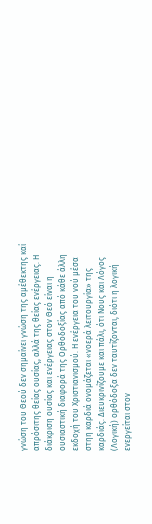γνώση του Θεού δεν σημαίνει γνώση της αμέθεκτης καί απρόσιτης θείας ουσίας, αλλά της θείας ενέργειας. Η διάκριση ουσίας και ενέργειας στον Θεό είναι η ουσιαστική διαφορά της Ορθοδοξίας από κάθε άλλη εκδοχή του Χριστιανισμού. Η ενέργεια του νού μέσα στηη καρδιά ονομάζεται «νοερά λειτουργία» της καρδιάς. Διευκρινίζουμε και πάλι, ότι Νους και Λόγος (Λογική) ορθόδοξα δεν ταυτίζονται, διότι η λογική ενεργείται στον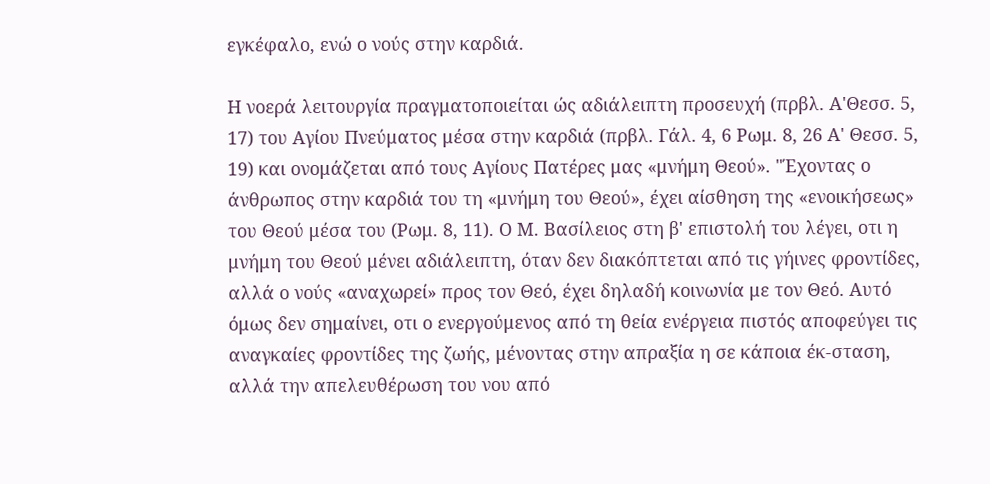εγκέφαλο, ενώ ο νούς στην καρδιά.

Η νοερά λειτουργία πραγματοποιείται ώς αδιάλειπτη προσευχή (πρβλ. Α'Θεσσ. 5, 17) του Αγίου Πνεύματος μέσα στην καρδιά (πρβλ. Γάλ. 4, 6 Ρωμ. 8, 26 Α' Θεσσ. 5, 19) και ονομάζεται από τους Αγίους Πατέρες μας «μνήμη Θεού». "Έχοντας ο άνθρωπος στην καρδιά του τη «μνήμη του Θεού», έχει αίσθηση της «ενοικήσεως» του Θεού μέσα του (Ρωμ. 8, 11). Ο Μ. Βασίλειος στη β' επιστολή του λέγει, οτι η μνήμη του Θεού μένει αδιάλειπτη, όταν δεν διακόπτεται από τις γήινες φροντίδες, αλλά ο νούς «αναχωρεί» προς τον Θεό, έχει δηλαδή κοινωνία με τον Θεό. Αυτό όμως δεν σημαίνει, οτι ο ενεργούμενος από τη θεία ενέργεια πιστός αποφεύγει τις αναγκαίες φροντίδες της ζωής, μένοντας στην απραξία η σε κάποια έκ-σταση, αλλά την απελευθέρωση του νου από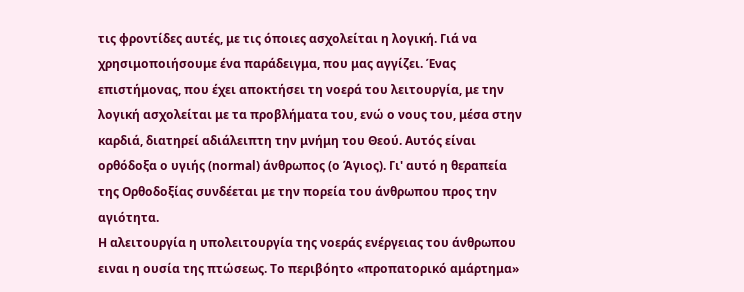τις φροντίδες αυτές, με τις όποιες ασχολείται η λογική. Γιά να χρησιμοποιήσουμε ένα παράδειγμα, που μας αγγίζει. Ένας επιστήμονας, που έχει αποκτήσει τη νοερά του λειτουργία, με την λογική ασχολείται με τα προβλήματα του, ενώ ο νους του, μέσα στην καρδιά, διατηρεί αδιάλειπτη την μνήμη του Θεού. Αυτός είναι ορθόδοξα ο υγιής (normal) άνθρωπος (ο Άγιος). Γι' αυτό η θεραπεία της Ορθοδοξίας συνδέεται με την πορεία του άνθρωπου προς την αγιότητα.
Η αλειτουργία η υπολειτουργία της νοεράς ενέργειας του άνθρωπου ειναι η ουσία της πτώσεως. Το περιβόητο «προπατορικό αμάρτημα»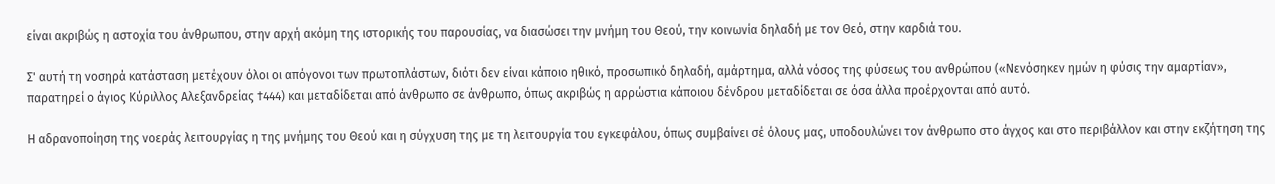είναι ακριβώς η αστοχία του άνθρωπου, στην αρχή ακόμη της ιστορικής του παρουσίας, να διασώσει την μνήμη του Θεού, την κοινωνία δηλαδή με τον Θεό, στην καρδιά του.

Σ' αυτή τη νοσηρά κατάσταση μετέχουν όλοι οι απόγονοι των πρωτοπλάστων, διότι δεν είναι κάποιο ηθικό, προσωπικό δηλαδή, αμάρτημα, αλλά νόσος της φύσεως του ανθρώπου («Νενόσηκεν ημών η φύσις την αμαρτίαν», παρατηρεί ο άγιος Κύριλλος Αλεξανδρείας †444) και μεταδίδεται από άνθρωπο σε άνθρωπο, όπως ακριβώς η αρρώστια κάποιου δένδρου μεταδίδεται σε όσα άλλα προέρχονται από αυτό.

Η αδρανοποίηση της νοεράς λειτουργίας η της μνήμης του Θεού και η σύγχυση της με τη λειτουργία του εγκεφάλου, όπως συμβαίνει σέ όλους μας, υποδουλώνει τον άνθρωπο στο άγχος και στο περιβάλλον και στην εκζήτηση της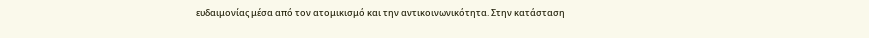ευδαιμονίας μέσα από τον ατομικισμό και την αντικοινωνικότητα. Στην κατάσταση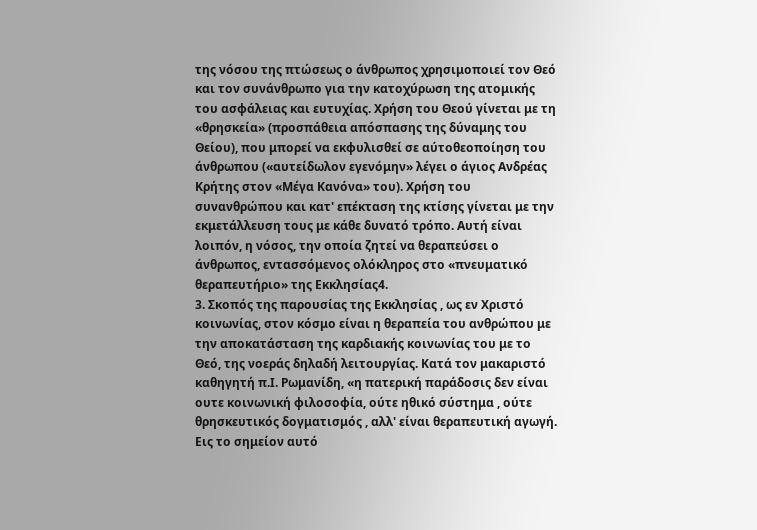της νόσου της πτώσεως ο άνθρωπος χρησιμοποιεί τον Θεό και τον συνάνθρωπο για την κατοχύρωση της ατομικής του ασφάλειας και ευτυχίας. Χρήση του Θεού γίνεται με τη «θρησκεία» (προσπάθεια απόσπασης της δύναμης του Θείου), που μπορεί να εκφυλισθεί σε αύτοθεοποίηση του άνθρωπου («αυτείδωλον εγενόμην» λέγει ο άγιος Ανδρέας Κρήτης στον «Μέγα Κανόνα» του). Χρήση του συνανθρώπου και κατ' επέκταση της κτίσης γίνεται με την εκμετάλλευση τους με κάθε δυνατό τρόπο. Αυτή είναι λοιπόν, η νόσος, την οποία ζητεί να θεραπεύσει ο άνθρωπος, εντασσόμενος ολόκληρος στο «πνευματικό θεραπευτήριο» της Εκκλησίας4.
3. Σκοπός της παρουσίας της Εκκλησίας , ως εν Χριστό κοινωνίας, στον κόσμο είναι η θεραπεία του ανθρώπου με την αποκατάσταση της καρδιακής κοινωνίας του με το Θεό, της νοεράς δηλαδή λειτουργίας. Κατά τον μακαριστό καθηγητή π.Ι. Ρωμανίδη, «η πατερική παράδοσις δεν είναι ουτε κοινωνική φιλοσοφία, ούτε ηθικό σύστημα , ούτε θρησκευτικός δογματισμός , αλλ' είναι θεραπευτική αγωγή. Εις το σημείον αυτό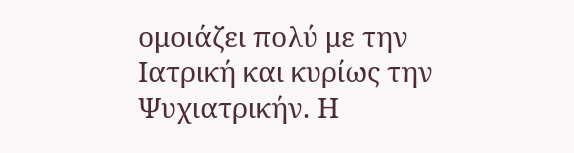ομοιάζει πολύ με την Ιατρική και κυρίως την Ψυχιατρικήν. Η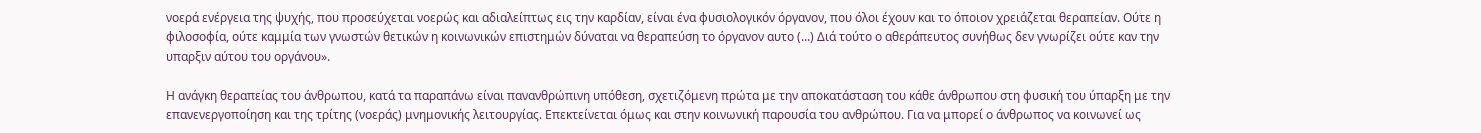νοερά ενέργεια της ψυχής, που προσεύχεται νοερώς και αδιαλείπτως εις την καρδίαν, είναι ένα φυσιολογικόν όργανον, που όλοι έχουν και το όποιον χρειάζεται θεραπείαν. Ούτε η φιλοσοφία, ούτε καμμία των γνωστών θετικών η κοινωνικών επιστημών δύναται να θεραπεύση το όργανον αυτο (...) Διά τούτο ο αθεράπευτος συνήθως δεν γνωρίζει ούτε καν την υπαρξιν αύτου του οργάνου».

Η ανάγκη θεραπείας του άνθρωπου, κατά τα παραπάνω είναι πανανθρώπινη υπόθεση, σχετιζόμενη πρώτα με την αποκατάσταση του κάθε άνθρωπου στη φυσική του ύπαρξη με την επανενεργοποίηση και της τρίτης (νοεράς) μνημονικής λειτουργίας. Επεκτείνεται όμως και στην κοινωνική παρουσία του ανθρώπου. Για να μπορεί ο άνθρωπος να κοινωνεί ως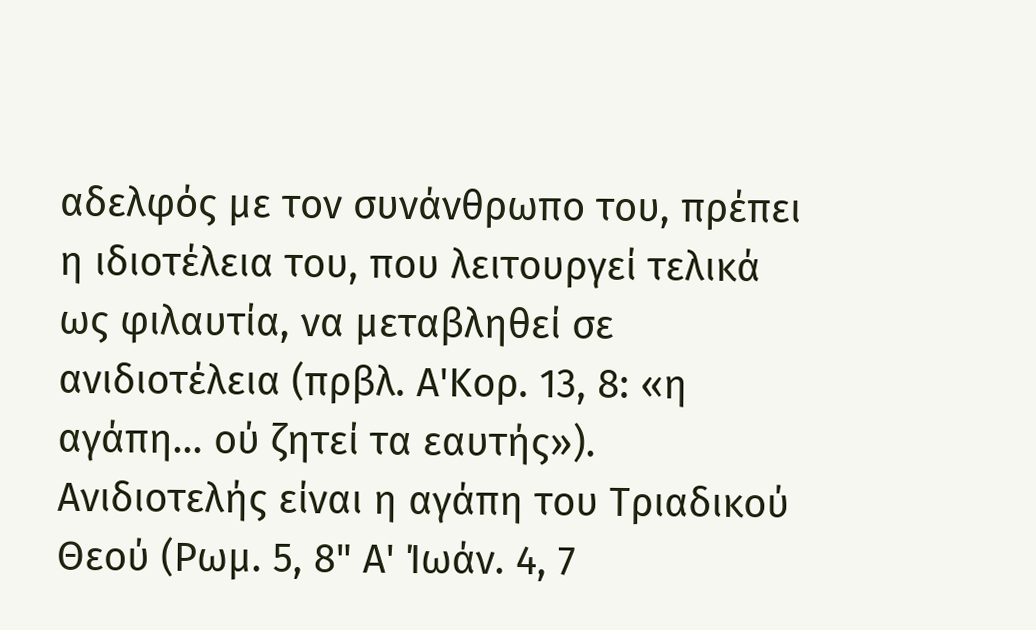αδελφός με τον συνάνθρωπο του, πρέπει η ιδιοτέλεια του, που λειτουργεί τελικά ως φιλαυτία, να μεταβληθεί σε ανιδιοτέλεια (πρβλ. Α'Κορ. 13, 8: «η αγάπη... ού ζητεί τα εαυτής»). Ανιδιοτελής είναι η αγάπη του Τριαδικού Θεού (Ρωμ. 5, 8" Α' Ίωάν. 4, 7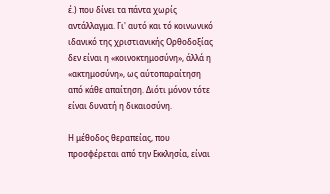έ.) που δίνει τα πάντα χωρίς αντάλλαγμα. Γι' αυτό και τό κοινωνικό ιδανικό της χριστιανικής Ορθοδοξίας δεν είναι η «κοινοκτημοσύνη», άλλά η «ακτημοσύνη», ως αύτοπαραίτηση από κάθε απαίτηση. Διότι μόνον τότε είναι δυνατή η δικαιοσύνη.

Η μέθοδος θεραπείας, που προσφέρεται από την Εκκλησία, είναι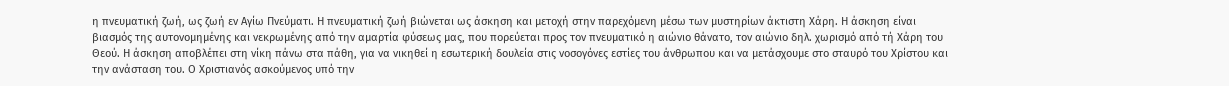η πνευματική ζωή, ως ζωή εν Αγίω Πνεύματι. Η πνευματική ζωή βιώνεται ως άσκηση και μετοχή στην παρεχόμενη μέσω των μυστηρίων άκτιστη Χάρη. Η άσκηση είναι βιασμός της αυτονομημένης και νεκρωμένης από την αμαρτία φύσεως μας, που πορεύεται προς τον πνευματικό η αιώνιο θάνατο, τον αιώνιο δηλ. χωρισμό από τή Χάρη του Θεού. Η άσκηση αποβλέπει στη νίκη πάνω στα πάθη, για να νικηθεί η εσωτερική δουλεία στις νοσογόνες εστίες του άνθρωπου και να μετάσχουμε στο σταυρό του Χρίστου και την ανάσταση του. Ο Χριστιανός ασκούμενος υπό την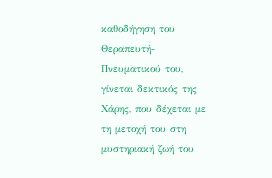καθοδήγηση του Θεραπευτή-Πνευματικού του, γίνεται δεκτικός της Χάρης, που δέχεται με τη μετοχή του στη μυστηριακή ζωή του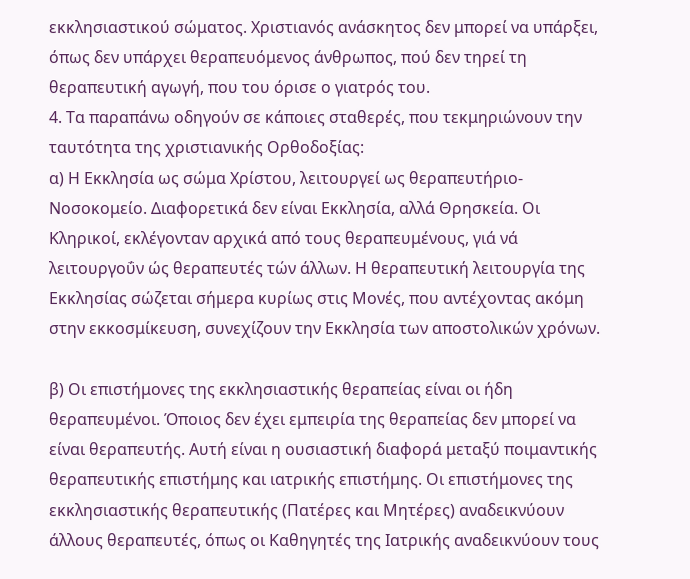εκκλησιαστικού σώματος. Χριστιανός ανάσκητος δεν μπορεί να υπάρξει, όπως δεν υπάρχει θεραπευόμενος άνθρωπος, πού δεν τηρεί τη θεραπευτική αγωγή, που του όρισε ο γιατρός του.
4. Τα παραπάνω οδηγούν σε κάποιες σταθερές, που τεκμηριώνουν την ταυτότητα της χριστιανικής Ορθοδοξίας:
α) Η Εκκλησία ως σώμα Χρίστου, λειτουργεί ως θεραπευτήριο-Νοσοκομείο. Διαφορετικά δεν είναι Εκκλησία, αλλά Θρησκεία. Οι Κληρικοί, εκλέγονταν αρχικά από τους θεραπευμένους, γιά νά λειτουργοΰν ώς θεραπευτές τών άλλων. Η θεραπευτική λειτουργία της Εκκλησίας σώζεται σήμερα κυρίως στις Μονές, που αντέχοντας ακόμη στην εκκοσμίκευση, συνεχίζουν την Εκκλησία των αποστολικών χρόνων.

β) Οι επιστήμονες της εκκλησιαστικής θεραπείας είναι οι ήδη θεραπευμένοι. Όποιος δεν έχει εμπειρία της θεραπείας δεν μπορεί να είναι θεραπευτής. Αυτή είναι η ουσιαστική διαφορά μεταξύ ποιμαντικής θεραπευτικής επιστήμης και ιατρικής επιστήμης. Οι επιστήμονες της εκκλησιαστικής θεραπευτικής (Πατέρες και Μητέρες) αναδεικνύουν άλλους θεραπευτές, όπως οι Καθηγητές της Ιατρικής αναδεικνύουν τους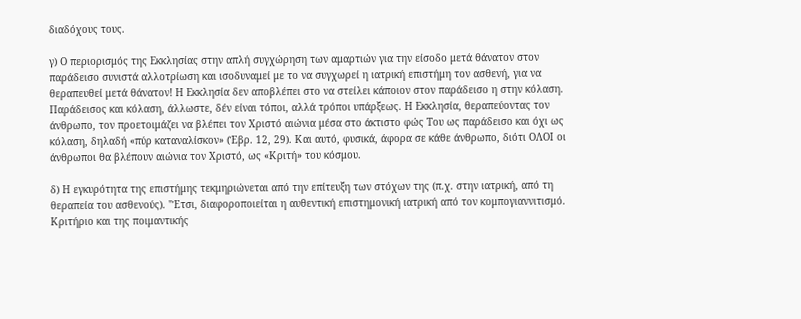διαδόχους τους.

γ) Ο περιορισμός της Εκκλησίας στην απλή συγχώρηση των αμαρτιών για την είσοδο μετά θάνατον στον παράδεισο συνιστά αλλοτρίωση και ισοδυναμεί με το να συγχωρεί η ιατρική επιστήμη τον ασθενή, για να θεραπευθεί μετά θάνατον! Η Εκκλησία δεν αποβλέπει στο να στείλει κάποιον στον παράδεισο η στην κόλαση. Παράδεισος και κόλαση, άλλωστε, δέν είναι τόποι, αλλά τρόποι υπάρξεως. Η Εκκλησία, θεραπεύοντας τον άνθρωπο, τον προετοιμάζει να βλέπει τον Χριστό αιώνια μέσα στο άκτιστο φώς Του ως παράδεισο και όχι ως κόλαση, δηλαδή «πύρ καταναλίσκον» (Έβρ. 12, 29). Και αυτό, φυσικά, άφορα σε κάθε άνθρωπο, διότι ΟΛΟΙ οι άνθρωποι θα βλέπουν αιώνια τον Χριστό, ως «Κριτή» του κόσμου.

δ) Η εγκυρότητα της επιστήμης τεκμηριώνεται από την επίτευξη των στόχων της (π.χ. στην ιατρική, από τη θεραπεία του ασθενούς). "Έτσι, διαφοροποιείται η αυθεντική επιστημονική ιατρική από τον κομπογιαννιτισμό. Κριτήριο και της ποιμαντικής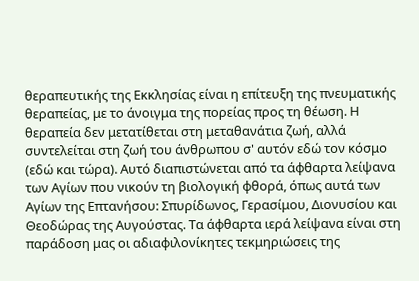θεραπευτικής της Εκκλησίας είναι η επίτευξη της πνευματικής θεραπείας, με το άνοιγμα της πορείας προς τη θέωση. Η θεραπεία δεν μετατίθεται στη μεταθανάτια ζωή, αλλά συντελείται στη ζωή του άνθρωπου σ' αυτόν εδώ τον κόσμο (εδώ και τώρα). Αυτό διαπιστώνεται από τα άφθαρτα λείψανα των Αγίων που νικούν τη βιολογική φθορά, όπως αυτά των Αγίων της Επτανήσου: Σπυρίδωνος, Γερασίμου, Διονυσίου και Θεοδώρας της Αυγούστας. Τα άφθαρτα ιερά λείψανα είναι στη παράδοση μας οι αδιαφιλονίκητες τεκμηριώσεις της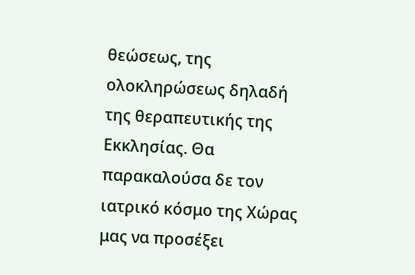θεώσεως, της ολοκληρώσεως δηλαδή της θεραπευτικής της Εκκλησίας. Θα παρακαλούσα δε τον ιατρικό κόσμο της Χώρας μας να προσέξει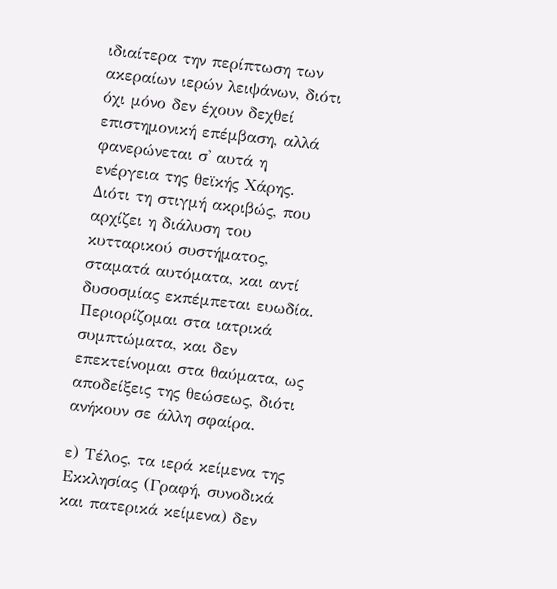ιδιαίτερα την περίπτωση των ακεραίων ιερών λειψάνων, διότι όχι μόνο δεν έχουν δεχθεί επιστημονική επέμβαση, αλλά φανερώνεται σ' αυτά η ενέργεια της θεϊκής Χάρης. Διότι τη στιγμή ακριβώς, που αρχίζει η διάλυση του κυτταρικού συστήματος, σταματά αυτόματα, και αντί δυσοσμίας εκπέμπεται ευωδία. Περιορίζομαι στα ιατρικά συμπτώματα, και δεν επεκτείνομαι στα θαύματα, ως αποδείξεις της θεώσεως, διότι ανήκουν σε άλλη σφαίρα.

ε) Τέλος, τα ιερά κείμενα της Εκκλησίας (Γραφή, συνοδικά και πατερικά κείμενα) δεν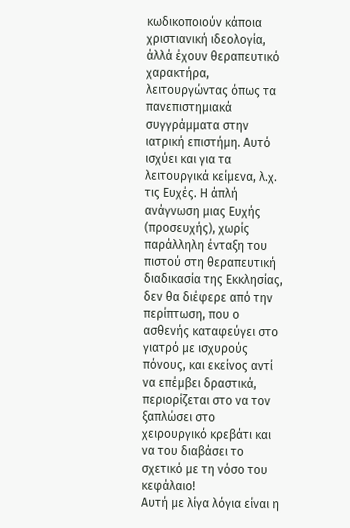κωδικοποιούν κάποια χριστιανική ιδεολογία, άλλά έχουν θεραπευτικό χαρακτήρα, λειτουργώντας όπως τα πανεπιστημιακά συγγράμματα στην ιατρική επιστήμη. Αυτό ισχύει και για τα λειτουργικά κείμενα, λ.χ. τις Ευχές. Η άπλή ανάγνωση μιας Ευχής (προσευχής), χωρίς παράλληλη ένταξη του πιστού στη θεραπευτική διαδικασία της Εκκλησίας, δεν θα διέφερε από την περίπτωση, που ο ασθενής καταφεύγει στο γιατρό με ισχυρούς πόνους, και εκείνος αντί να επέμβει δραστικά, περιορίζεται στο να τον ξαπλώσει στο χειρουργικό κρεβάτι και να του διαβάσει το σχετικό με τη νόσο του κεφάλαιο!
Αυτή με λίγα λόγια είναι η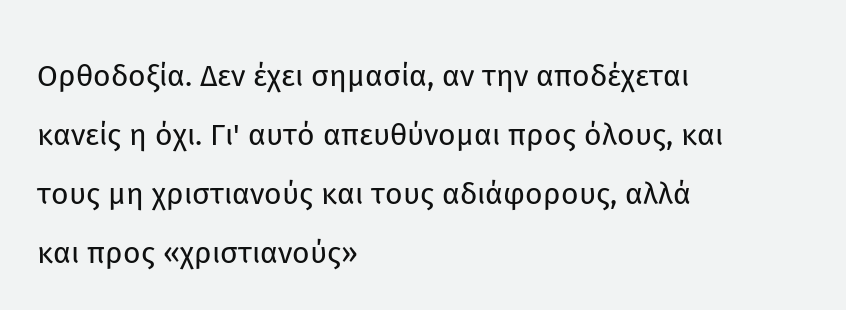Ορθοδοξία. Δεν έχει σημασία, αν την αποδέχεται κανείς η όχι. Γι' αυτό απευθύνομαι προς όλους, και τους μη χριστιανούς και τους αδιάφορους, αλλά και προς «χριστιανούς»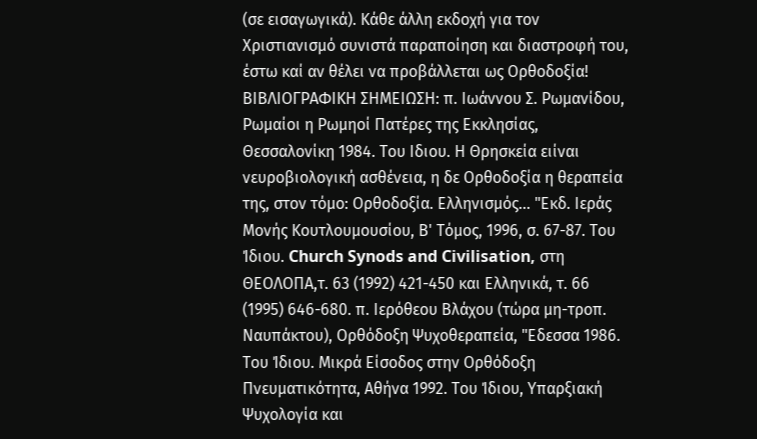(σε εισαγωγικά). Κάθε άλλη εκδοχή για τον Χριστιανισμό συνιστά παραποίηση και διαστροφή του, έστω καί αν θέλει να προβάλλεται ως Ορθοδοξία!
ΒΙΒΛΙΟΓΡΑΦΙΚΗ ΣΗΜΕΙΩΣΗ: π. Ιωάννου Σ. Ρωμανίδου, Ρωμαίοι η Ρωμηοί Πατέρες της Εκκλησίας, Θεσσαλονίκη 1984. Του Ιδιου. Η Θρησκεία ειίναι νευροβιολογική ασθένεια, η δε Ορθοδοξία η θεραπεία της, στον τόμο: Ορθοδοξία. Ελληνισμός... "Εκδ. Ιεράς Μονής Κουτλουμουσίου, Β' Τόμος, 1996, σ. 67-87. Του Ίδιου. Church Synods and Civilisation, στη ΘΕΟΛΟΠΑ,τ. 63 (1992) 421-450 και Ελληνικά, τ. 66 (1995) 646-680. π. Ιερόθεου Βλάχου (τώρα μη-τροπ. Ναυπάκτου), Ορθόδοξη Ψυχοθεραπεία, "Εδεσσα 1986. Του Ίδιου. Μικρά Είσοδος στην Ορθόδοξη Πνευματικότητα, Αθήνα 1992. Του Ίδιου, Υπαρξιακή Ψυχολογία και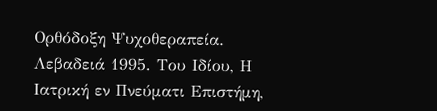Ορθόδοξη Ψυχοθεραπεία. Λεβαδειά 1995. Του Ιδίου, Η Ιατρική εν Πνεύματι Επιστήμη,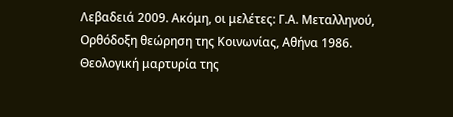Λεβαδειά 2009. Ακόμη, οι μελέτες: Γ.Α. Μεταλληνού, Ορθόδοξη θεώρηση της Κοινωνίας, Αθήνα 1986. Θεολογική μαρτυρία της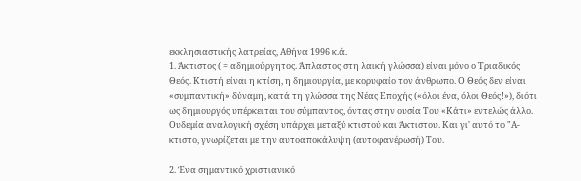εκκλησιαστικής λατρείας, Αθήνα 1996 κ.ά.
1. Άκτιστος ( = αδημιούργητος. Άπλαστος στη λαική γλώσσα) είναι μόνο ο Τριαδικός Θεός. Κτιστή είναι η κτίση, η δημιουργία, με κορυφαίο τον άνθρωπο. Ο Θεός δεν είναι «συμπαντική» δύναμη, κατά τη γλώσσα της Νέας Εποχής («όλοι ένα, όλοι Θεός!»), διότι ως δημιουργός υπέρκειται του σύμπαντος, όντας στην ουσία Του «Κάτι» εντελώς άλλο. Ουδεμία αναλογική σχέση υπάρχει μεταξύ κτιστού και Άκτιστου. Και γι' αυτό το "Α-κτιστο, γνωρίζεται με την αυτοαποκάλυψη (αυτοφανέρωσή) Του.

2. Ένα σημαντικό χριστιανικό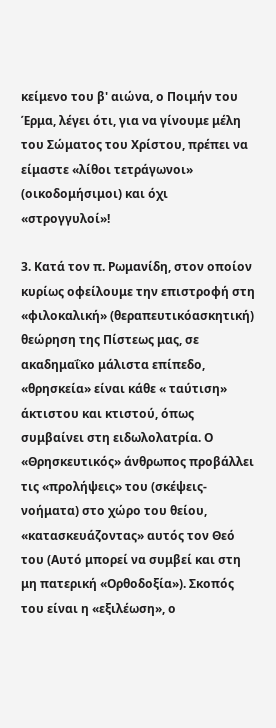κείμενο του β' αιώνα, ο Ποιμήν του Έρμα, λέγει ότι, για να γίνουμε μέλη του Σώματος του Χρίστου, πρέπει να είμαστε «λίθοι τετράγωνοι» (οικοδομήσιμοι) και όχι «στρογγυλοί»!

3. Κατά τον π. Ρωμανίδη, στον οποίον κυρίως οφείλουμε την επιστροφή στη «φιλοκαλική» (θεραπευτικόασκητική) θεώρηση της Πίστεως μας, σε ακαδημαΐκο μάλιστα επίπεδο, «θρησκεία» είναι κάθε « ταύτιση» άκτιστου και κτιστού, όπως συμβαίνει στη ειδωλολατρία. Ο «Θρησκευτικός» άνθρωπος προβάλλει τις «προλήψεις» του (σκέψεις- νοήματα) στο χώρο του θείου, «κατασκευάζοντας» αυτός τον Θεό του (Αυτό μπορεί να συμβεί και στη μη πατερική «Ορθοδοξία»). Σκοπός του είναι η «εξιλέωση», ο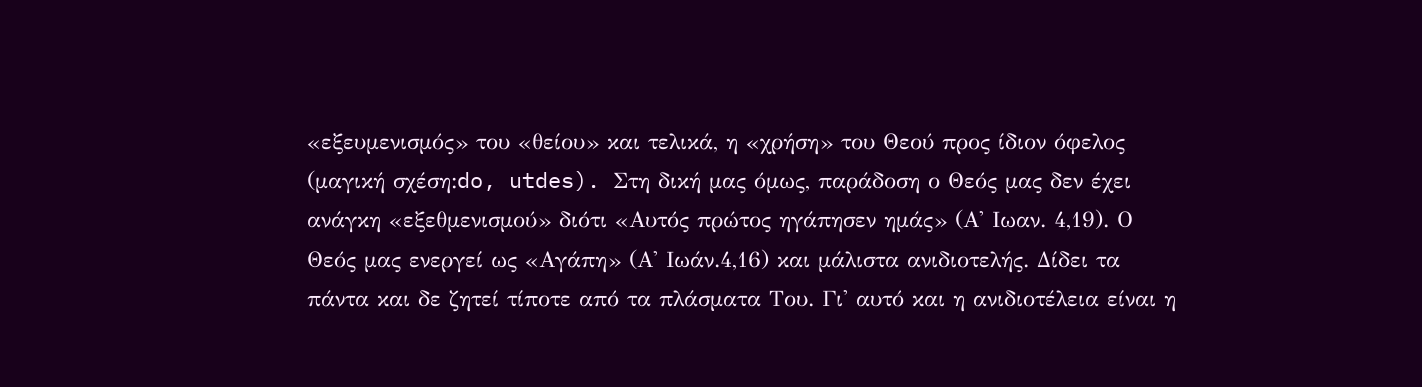«εξευμενισμός» του «θείου» και τελικά, η «χρήση» του Θεού προς ίδιον όφελος (μαγική σχέση:do, utdes). Στη δική μας όμως, παράδοση ο Θεός μας δεν έχει ανάγκη «εξεθμενισμού» διότι «Αυτός πρώτος ηγάπησεν ημάς» (Α' Ιωαν. 4,19). Ο Θεός μας ενεργεί ως «Αγάπη» (Α' Ιωάν.4,16) και μάλιστα ανιδιοτελής. Δίδει τα πάντα και δε ζητεί τίποτε από τα πλάσματα Του. Γι' αυτό και η ανιδιοτέλεια είναι η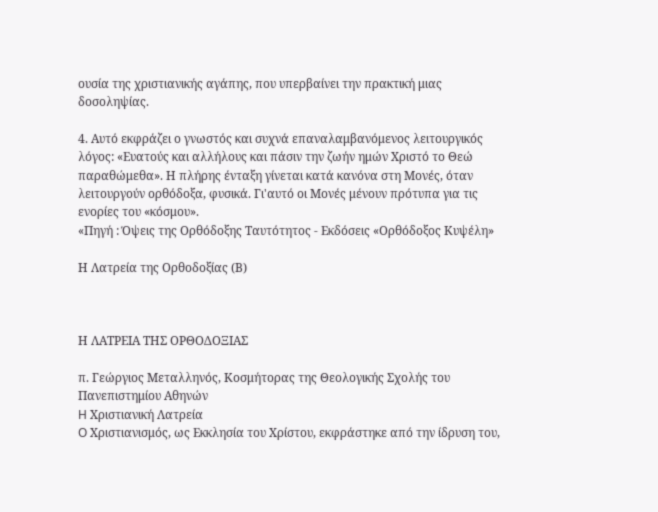ουσία της χριστιανικής αγάπης, που υπερβαίνει την πρακτική μιας δοσοληψίας.

4. Αυτό εκφράζει ο γνωστός και συχνά επαναλαμβανόμενος λειτουργικός λόγος: «Ευατούς και αλλήλους και πάσιν την ζωήν ημών Χριστό το Θεώ παραθώμεθα». Η πλήρης ένταξη γίνεται κατά κανόνα στη Μονές, όταν λειτουργούν ορθόδοξα, φυσικά. Γι'αυτό οι Μονές μένουν πρότυπα για τις ενορίες του «κόσμου».
«Πηγή : Όψεις της Ορθόδοξης Ταυτότητος - Εκδόσεις «Ορθόδοξος Κυψέλη»

Η Λατρεία της Ορθοδοξίας (Β)



Η ΛΑΤΡΕΙΑ ΤΗΣ ΟΡΘΟΔΟΞΙΑΣ

π. Γεώργιος Μεταλληνός, Κοσμήτορας της Θεολογικής Σχολής του Πανεπιστημίου Αθηνών
H Χριστιανική Λατρεία
O Χριστιανισμός, ως Εκκλησία του Χρίστου, εκφράστηκε από την ίδρυση του,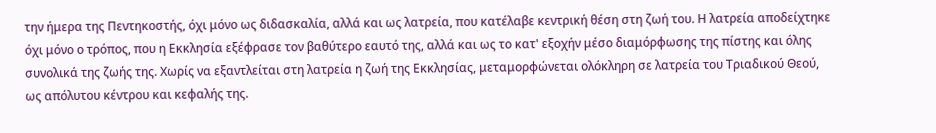την ήμερα της Πεντηκοστής, όχι μόνο ως διδασκαλία, αλλά και ως λατρεία, που κατέλαβε κεντρική θέση στη ζωή του. Η λατρεία αποδείχτηκε όχι μόνο ο τρόπος, που η Εκκλησία εξέφρασε τον βαθύτερο εαυτό της, αλλά και ως το κατ' εξοχήν μέσο διαμόρφωσης της πίστης και όλης συνολικά της ζωής της. Χωρίς να εξαντλείται στη λατρεία η ζωή της Εκκλησίας, μεταμορφώνεται ολόκληρη σε λατρεία του Τριαδικού Θεού, ως απόλυτου κέντρου και κεφαλής της.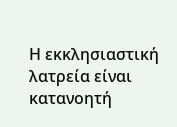Η εκκλησιαστική λατρεία είναι κατανοητή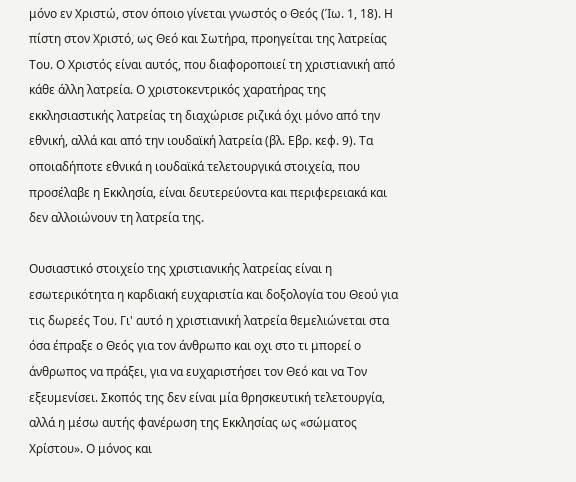μόνο εν Χριστώ, στον όποιο γίνεται γνωστός ο Θεός (Ίω. 1, 18). Η πίστη στον Χριστό, ως Θεό και Σωτήρα, προηγείται της λατρείας Του. Ο Χριστός είναι αυτός, που διαφοροποιεί τη χριστιανική από κάθε άλλη λατρεία. Ο χριστοκεντρικός χαρατήρας της εκκλησιαστικής λατρείας τη διαχώρισε ριζικά όχι μόνο από την εθνική, αλλά και από την ιουδαϊκή λατρεία (βλ. Εβρ. κεφ. 9). Τα οποιαδήποτε εθνικά η ιουδαϊκά τελετουργικά στοιχεία, που προσέλαβε η Εκκλησία, είναι δευτερεύοντα και περιφερειακά και δεν αλλοιώνουν τη λατρεία της.

Ουσιαστικό στοιχείο της χριστιανικής λατρείας είναι η εσωτερικότητα η καρδιακή ευχαριστία και δοξολογία του Θεού για τις δωρεές Του. Γι' αυτό η χριστιανική λατρεία θεμελιώνεται στα όσα έπραξε ο Θεός για τον άνθρωπο και οχι στο τι μπορεί ο άνθρωπος να πράξει, για να ευχαριστήσει τον Θεό και να Τον εξευμενίσει. Σκοπός της δεν είναι μία θρησκευτική τελετουργία, αλλά η μέσω αυτής φανέρωση της Εκκλησίας ως «σώματος Χρίστου». Ο μόνος και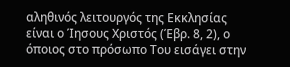αληθινός λειτουργός της Εκκλησίας είναι ο Ίησους Χριστός (Έβρ. 8, 2), ο όποιος στο πρόσωπο Του εισάγει στην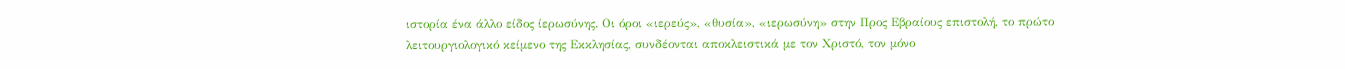ιστορία ένα άλλο είδος ίερωσύνης. Οι όροι «ιερεύς», «θυσία», «ιερωσύνη» στην Προς Εβραίους επιστολή, το πρώτο λειτουργιολογικό κείμενο της Εκκλησίας, συνδέονται αποκλειστικά με τον Χριστό, τον μόνο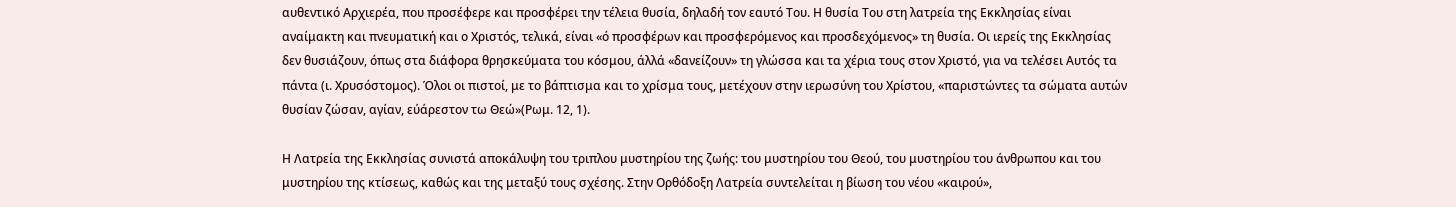αυθεντικό Αρχιερέα, που προσέφερε και προσφέρει την τέλεια θυσία, δηλαδή τον εαυτό Του. Η θυσία Του στη λατρεία της Εκκλησίας είναι αναίμακτη και πνευματική και ο Χριστός, τελικά, είναι «ό προσφέρων και προσφερόμενος και προσδεχόμενος» τη θυσία. Οι ιερείς της Εκκλησίας δεν θυσιάζουν, όπως στα διάφορα θρησκεύματα του κόσμου, άλλά «δανείζουν» τη γλώσσα και τα χέρια τους στον Χριστό, για να τελέσει Αυτός τα πάντα (ι. Χρυσόστομος). Όλοι οι πιστοί, με το βάπτισμα και το χρίσμα τους, μετέχουν στην ιερωσύνη του Χρίστου, «παριστώντες τα σώματα αυτών θυσίαν ζώσαν, αγίαν, εύάρεστον τω Θεώ»(Ρωμ. 12, 1).

Η Λατρεία της Εκκλησίας συνιστά αποκάλυψη του τριπλου μυστηρίου της ζωής: του μυστηρίου του Θεού, του μυστηρίου του άνθρωπου και του μυστηρίου της κτίσεως, καθώς και της μεταξύ τους σχέσης. Στην Ορθόδοξη Λατρεία συντελείται η βίωση του νέου «καιρού»,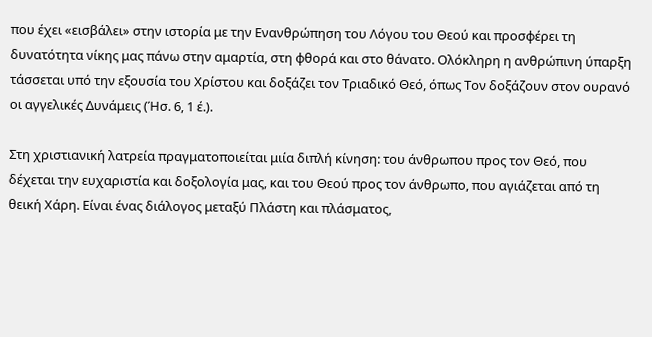που έχει «εισβάλει» στην ιστορία με την Ενανθρώπηση του Λόγου του Θεού και προσφέρει τη δυνατότητα νίκης μας πάνω στην αμαρτία, στη φθορά και στο θάνατο. Ολόκληρη η ανθρώπινη ύπαρξη τάσσεται υπό την εξουσία του Χρίστου και δοξάζει τον Τριαδικό Θεό, όπως Τον δοξάζουν στον ουρανό οι αγγελικές Δυνάμεις (Ήσ. 6, 1 έ.).

Στη χριστιανική λατρεία πραγματοποιείται μιία διπλή κίνηση: του άνθρωπου προς τον Θεό, που δέχεται την ευχαριστία και δοξολογία μας, και του Θεού προς τον άνθρωπο, που αγιάζεται από τη θεική Χάρη. Είναι ένας διάλογος μεταξύ Πλάστη και πλάσματος,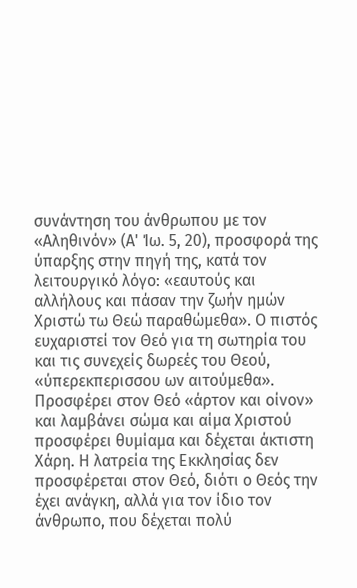συνάντηση του άνθρωπου με τον «Αληθινόν» (Α' Ίω. 5, 20), προσφορά της ύπαρξης στην πηγή της, κατά τον λειτουργικό λόγο: «εαυτούς και αλλήλους και πάσαν την ζωήν ημών Χριστώ τω Θεώ παραθώμεθα». Ο πιστός ευχαριστεί τον Θεό για τη σωτηρία του και τις συνεχείς δωρεές του Θεού, «ύπερεκπερισσου ων αιτούμεθα». Προσφέρει στον Θεό «άρτον και οίνον» και λαμβάνει σώμα και αίμα Χριστού προσφέρει θυμίαμα και δέχεται άκτιστη Χάρη. Η λατρεία της Εκκλησίας δεν προσφέρεται στον Θεό, διότι ο Θεός την έχει ανάγκη, αλλά για τον ίδιο τον άνθρωπο, που δέχεται πολύ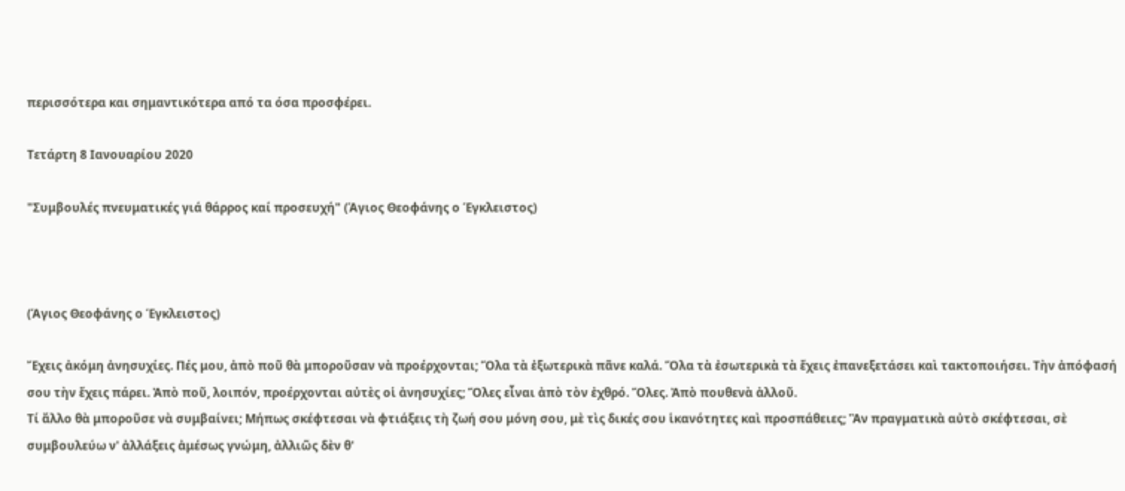περισσότερα και σημαντικότερα από τα όσα προσφέρει.

Τετάρτη 8 Ιανουαρίου 2020

"Συμβουλές πνευματικές γιά θάρρος καί προσευχή" (Άγιος Θεοφάνης ο Έγκλειστος)



(Άγιος Θεοφάνης ο Έγκλειστος)

Ἔχεις ἀκόμη ἀνησυχίες. Πές μου, ἀπὸ ποῦ θὰ μποροῦσαν νὰ προέρχονται; Ὅλα τὰ ἐξωτερικὰ πᾶνε καλά. Ὅλα τὰ ἐσωτερικὰ τὰ ἔχεις ἐπανεξετάσει καὶ τακτοποιήσει. Τὴν ἀπόφασή σου τὴν ἔχεις πάρει. Ἀπὸ ποῦ, λοιπόν, προέρχονται αὐτὲς οἱ ἀνησυχίες; Ὅλες εἶναι ἀπὸ τὸν ἐχθρό. Ὅλες. Ἀπὸ πουθενὰ ἀλλοῦ.
Τί ἄλλο θὰ μποροῦσε νὰ συμβαίνει; Μήπως σκέφτεσαι νὰ φτιάξεις τὴ ζωή σου μόνη σου, μὲ τὶς δικές σου ἱκανότητες καὶ προσπάθειες; Ἂν πραγματικὰ αὐτὸ σκέφτεσαι, σὲ συμβουλεύω ν' ἀλλάξεις ἀμέσως γνώμη, ἀλλιῶς δὲν θ'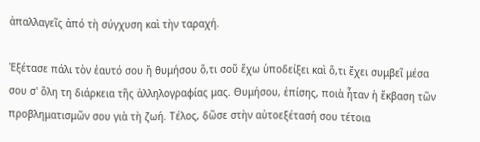ἀπαλλαγεῖς ἀπό τὴ σύγχυση καὶ τὴν ταραχή.

Ἐξέτασε πάλι τὸν ἑαυτό σου ἤ θυμήσου ὅ,τι σοῦ ἔχω ὑποδείξει καὶ ὅ,τι ἔχει συμβεῖ μέσα σου σ' ὅλη τη διάρκεια τῆς ἀλληλογραφίας μας. Θυμήσου, ἐπίσης, ποιὰ ἦταν ἡ ἔκβαση τῶν προβληματισμῶν σου γιὰ τὴ ζωή. Τέλος, δῶσε στὴν αὐτοεξέτασή σου τέτοια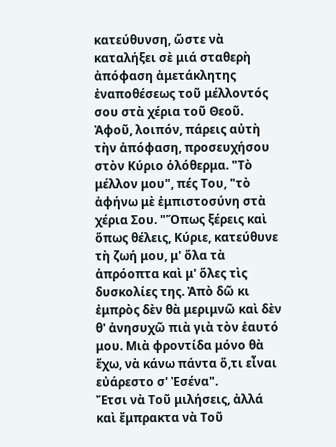κατεύθυνση, ὥστε νὰ καταλήξει σὲ μιά σταθερὴ ἀπόφαση ἀμετάκλητης ἐναποθέσεως τοῦ μέλλοντός σου στὰ χέρια τοῦ Θεοῦ.
Ἀφοῦ, λοιπόν, πάρεις αὐτὴ τὴν ἀπόφαση, προσευχήσου στὸν Κύριο ὁλόθερμα. "Τὸ μέλλον μου", πές Του, "τὸ ἀφήνω μὲ ἐμπιστοσύνη στὰ χέρια Σου. "Ὅπως ξέρεις καὶ ὅπως θέλεις, Κύριε, κατεύθυνε τὴ ζωή μου, μ' ὅλα τὰ ἀπρόοπτα καὶ μ' ὅλες τὶς δυσκολίες της. Ἀπὸ δῶ κι ἐμπρὸς δὲν θὰ μεριμνῶ καὶ δὲν θ' ἀνησυχῶ πιὰ γιὰ τὸν ἑαυτό μου. Μιὰ φροντίδα μόνο θὰ ἔχω, νὰ κάνω πάντα ὅ,τι εἶναι εὐάρεστο σ' Ἐσένα".
Ἔτσι νὰ Τοῦ μιλήσεις, ἀλλά καὶ ἔμπρακτα νὰ Τοῦ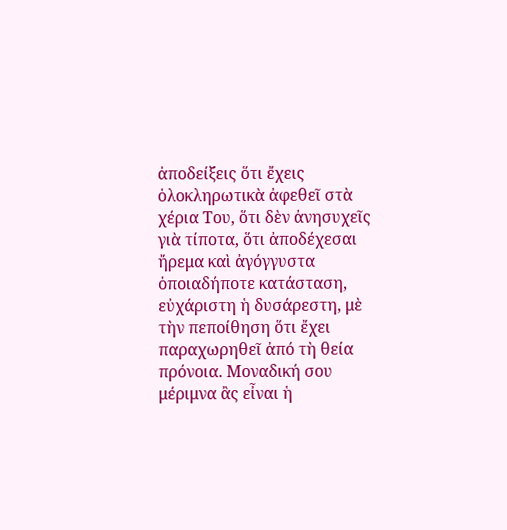ἀποδείξεις ὅτι ἔχεις ὁλοκληρωτικὰ ἀφεθεῖ στὰ χέρια Του, ὅτι δὲν ἀνησυχεῖς γιὰ τίποτα, ὅτι ἀποδέχεσαι ἤρεμα καὶ ἀγόγγυστα ὁποιαδήποτε κατάσταση, εὐχάριστη ἡ δυσάρεστη, μὲ τὴν πεποίθηση ὅτι ἔχει παραχωρηθεῖ ἀπό τὴ θεία πρόνοια. Μοναδική σου μέριμνα ἂς εἶναι ἡ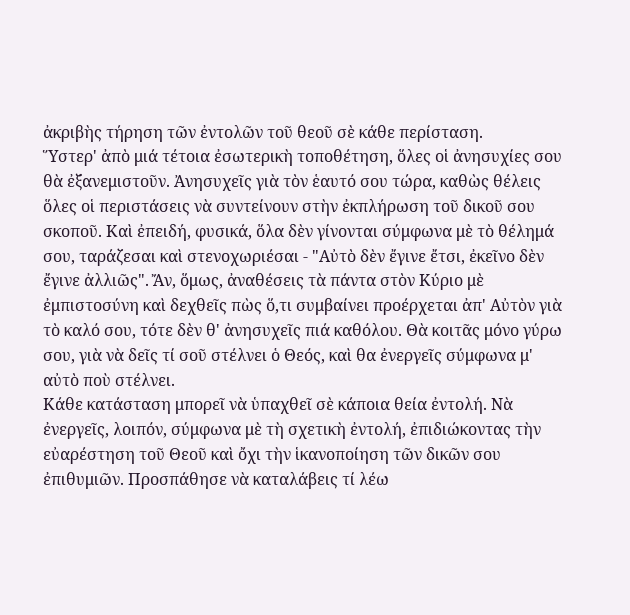ἀκριβὴς τήρηση τῶν ἐντολῶν τοῦ θεοῦ σὲ κάθε περίσταση.
Ὕστερ' ἀπὸ μιά τέτοια ἐσωτερικὴ τοποθέτηση, ὅλες οἱ ἀνησυχίες σου θὰ ἐξανεμιστοῦν. Ἀνησυχεῖς γιὰ τὸν ἑαυτό σου τώρα, καθὼς θέλεις ὅλες οἱ περιστάσεις νὰ συντείνουν στὴν ἐκπλήρωση τοῦ δικοῦ σου σκοποῦ. Καὶ ἐπειδή, φυσικά, ὅλα δὲν γίνονται σύμφωνα μὲ τὸ θέλημά σου, ταράζεσαι καὶ στενοχωριέσαι - "Αὐτὸ δὲν ἔγινε ἔτσι, ἐκεῖνο δὲν ἔγινε ἀλλιῶς". Ἄν, ὅμως, ἀναθέσεις τὰ πάντα στὸν Κύριο μὲ ἐμπιστοσύνη καὶ δεχθεῖς πὼς ὅ,τι συμβαίνει προέρχεται ἀπ' Αὐτὸν γιὰ τὸ καλό σου, τότε δὲν θ' ἀνησυχεῖς πιά καθόλου. Θὰ κοιτᾶς μόνο γύρω σου, γιὰ νὰ δεῖς τί σοῦ στέλνει ὁ Θεός, καὶ θα ἐνεργεῖς σύμφωνα μ' αὐτὸ ποὺ στέλνει.
Κάθε κατάσταση μπορεῖ νὰ ὑπαχθεῖ σὲ κάποια θεία ἐντολή. Νὰ ἐνεργεῖς, λοιπόν, σύμφωνα μὲ τὴ σχετικὴ ἐντολή, ἐπιδιώκοντας τὴν εὐαρέστηση τοῦ Θεοῦ καὶ ὄχι τὴν ἱκανοποίηση τῶν δικῶν σου ἐπιθυμιῶν. Προσπάθησε νὰ καταλάβεις τί λέω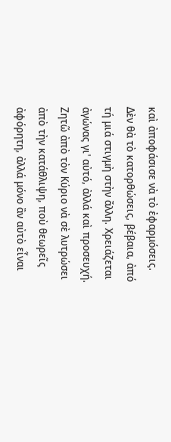καὶ ἀποφάσισε νὰ τὸ ἐφαρμόσεις. Δὲν θὰ τὸ κατορθώσεις, βέβαια, ἀπό τή μιά στιγμὴ στὴν ἄλλη. Χρειάζεται ἀγώνας γι' αὐτό, ἀλλά καὶ προσευχή.
Ζητῶ ἀπὸ τὸν Κύριο νὰ σὲ λυτρώσει ἀπὸ τὴν κατάθλιψη, ποὺ θεωρεῖς ἀφόρητη, ἀλλά μόνο ἂν αὐτὸ εἶναι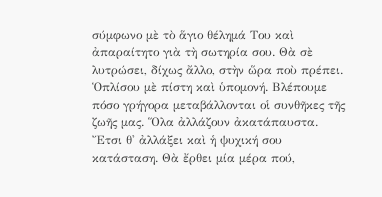σύμφωνο μὲ τὸ ἅγιο θέλημά Του καὶ ἀπαραίτητο γιὰ τὴ σωτηρία σου. Θὰ σὲ λυτρώσει, δίχως ἄλλο, στὴν ὥρα ποὺ πρέπει. Ὁπλίσου μὲ πίστη καὶ ὑπομονή. Βλέπουμε πόσο γρήγορα μεταβάλλονται οἱ συνθῆκες τῆς ζωῆς μας. Ὅλα ἀλλάζουν ἀκατάπαυστα. Ἔτσι θ' ἀλλάξει καὶ ἡ ψυχική σου κατάσταση. Θὰ ἔρθει μία μέρα πού,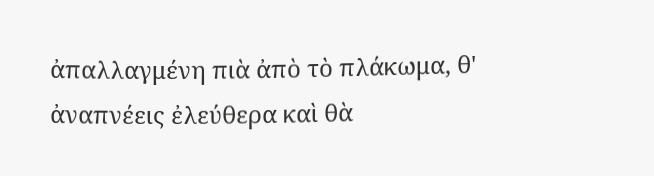ἀπαλλαγμένη πιὰ ἀπὸ τὸ πλάκωμα, θ' ἀναπνέεις ἐλεύθερα καὶ θὰ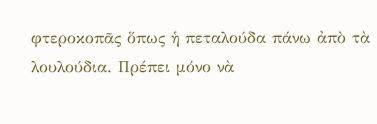φτεροκοπᾶς ὅπως ἡ πεταλούδα πάνω ἀπὸ τὰ λουλούδια. Πρέπει μόνο νὰ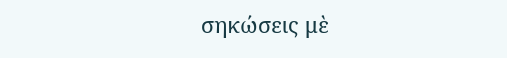σηκώσεις μὲ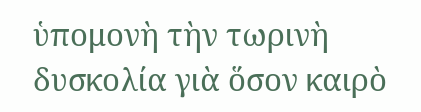ὑπομονὴ τὴν τωρινὴ δυσκολία γιὰ ὅσον καιρὸ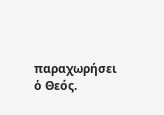παραχωρήσει ὁ Θεός.